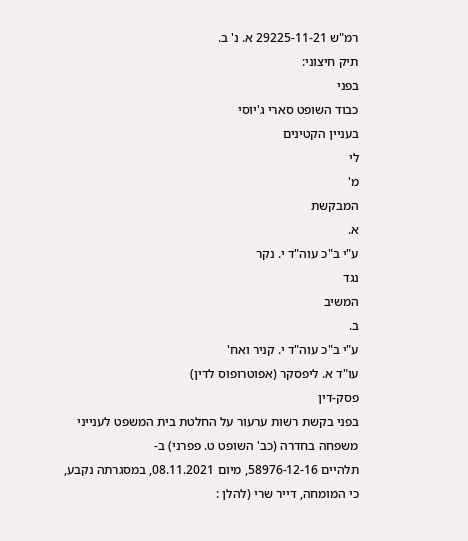רמ"ש 29225-11-21 א. נ' ב.
תיק חיצוני:
בפני
כבוד השופט סארי ג'יוסי
בעניין הקטינים
לי
מ'
המבקשת
א.
ע"י ב"כ עוה"ד י. נקר
נגד
המשיב
ב.
ע"י ב"כ עוה"ד י. קניר ואח'
עו"ד א. ליפסקר (אפוטרופוס לדין)
פסק-דין
בפני בקשת רשות ערעור על החלטת בית המשפט לענייני משפחה בחדרה (כב' השופט ט. פפרני) ב-
תלהיים 58976-12-16, מיום 08.11.2021, במסגרתה נקבע, כי המומחה, דייר שרי (להלן :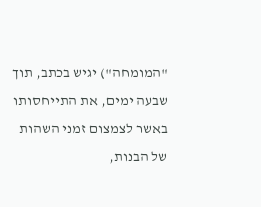"המומחה") יגיש בכתב, תוך שבעה ימים, את התייחסותו באשר לצמצום זמני השהות של הבנות,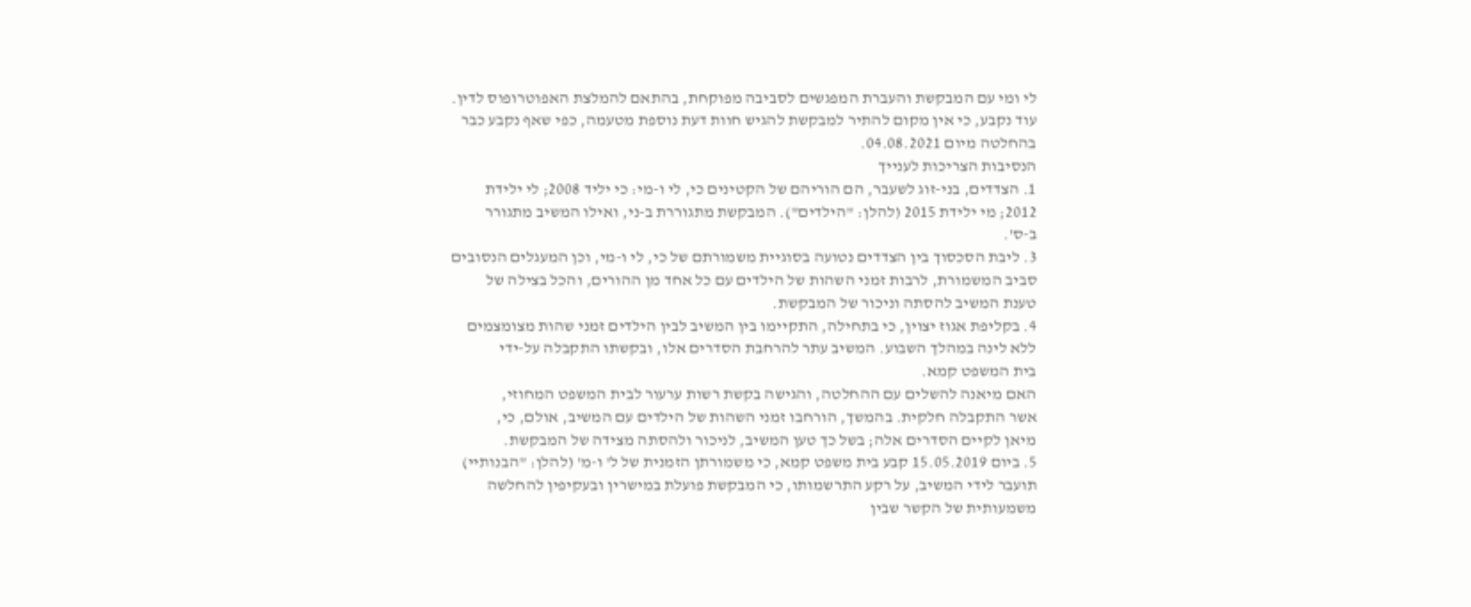לי ומי עם המבקשת והעברת המפגשים לסביבה מפוקחת, בהתאם להמלצת האפוטרופוס לדין.
עוד נקבע, כי אין מקום להתיר למבקשת להגיש חוות דעת נוספת מטעמה, כפי שאף נקבע כבר
בהחלטה מיום 04.08.2021.
הנסיבות הצריכות לענייך
1. הצדדים, בני-זוג לשעבר, הם הוריהם של הקטינים כי, לי ו-מי: כי יליד 2008; לי ילידת
2012; מי ילידת 2015 (להלן: "הילדים"). המבקשת מתגוררת ב-ני, ואילו המשיב מתגורר
ב-ס'.
3. ליבת הסכסוך בין הצדדים נטועה בסוגיית משמורתם של כי, לי ו-מי, וכן המעגלים הנסובים
סביב המשמורת, לרבות זמני השהות של הילדים עם כל אחד מן ההורים, והכל בצילה של
טענת המשיב להסתה וניכור של המבקשת.
4. בקליפת אגוז יצוין, כי בתחילה, התקיימו בין המשיב לבין הילדים זמני שהות מצומצמים
ללא לינה במהלך השבוע. המשיב עתר להרחבת הסדרים אלו, ובקשתו התקבלה על-ידי
בית המשפט קמא.
האם מיאנה להשלים עם ההחלטה, והגישה בקשת רשות ערעור לבית המשפט המחוזי,
אשר התקבלה חלקית. בהמשך, הורחבו זמני השהות של הילדים עם המשיב, אולם, כי,
מיאן לקיים הסדרים אלה; בשל כך טען המשיב, לניכור ולהסתה מצידה של המבקשת.
5. ביום 15.05.2019 קבע בית משפט קמא, כי משמורתן הזמנית של ל' ו-מ' (להלן: "הבנותיי)
תועבר לידי המשיב, על רקע התרשמותו, כי המבקשת פועלת במישרין ובעקיפין להחלשה
משמעותית של הקשר שבין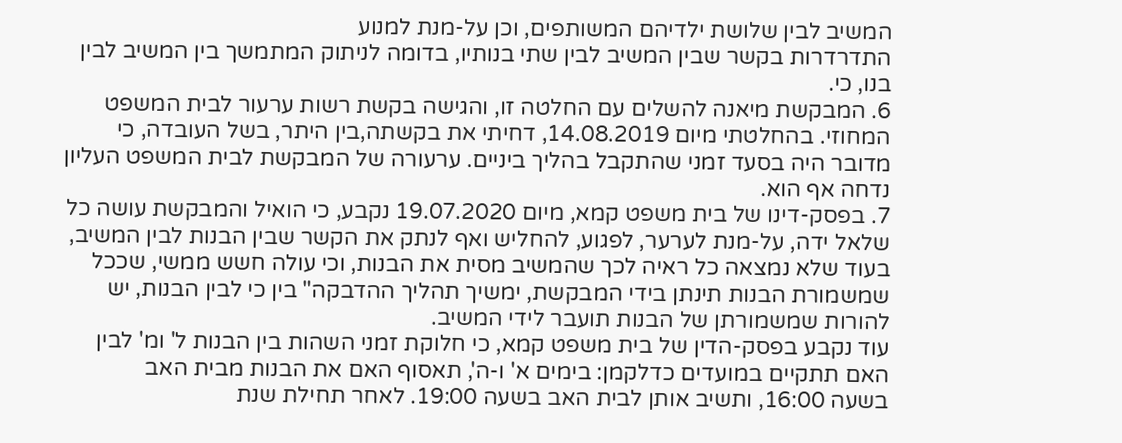המשיב לבין שלושת ילדיהם המשותפים, וכן על-מנת למנוע
התדרדרות בקשר שבין המשיב לבין שתי בנותיו, בדומה לניתוק המתמשך בין המשיב לבין
בנו, כי.
6. המבקשת מיאנה להשלים עם החלטה זו, והגישה בקשת רשות ערעור לבית המשפט
המחוזי. בהחלטתי מיום 14.08.2019, דחיתי את בקשתה,בין היתר, בשל העובדה, כי
מדובר היה בסעד זמני שהתקבל בהליך ביניים. ערעורה של המבקשת לבית המשפט העליון
נדחה אף הוא.
7. בפסק-דינו של בית משפט קמא, מיום 19.07.2020 נקבע, כי הואיל והמבקשת עושה כל
שלאל ידה, על-מנת לערער, לפגוע, להחליש ואף לנתק את הקשר שבין הבנות לבין המשיב,
בעוד שלא נמצאה כל ראיה לכך שהמשיב מסית את הבנות, וכי עולה חשש ממשי, שככל
שמשמורת הבנות תינתן בידי המבקשת, ימשיך תהליך ההדבקה" בין כי לבין הבנות, יש
להורות שמשמורתן של הבנות תועבר לידי המשיב.
עוד נקבע בפסק-הדין של בית משפט קמא, כי חלוקת זמני השהות בין הבנות ל' ומ' לבין
האם תתקיים במועדים כדלקמן: בימים א' ו-ה', תאסוף האם את הבנות מבית האב
בשעה 16:00, ותשיב אותן לבית האב בשעה 19:00. לאחר תחילת שנת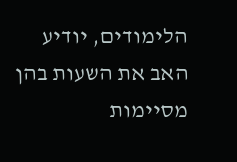הלימודים, יודיע
האב את השעות בהן מסיימות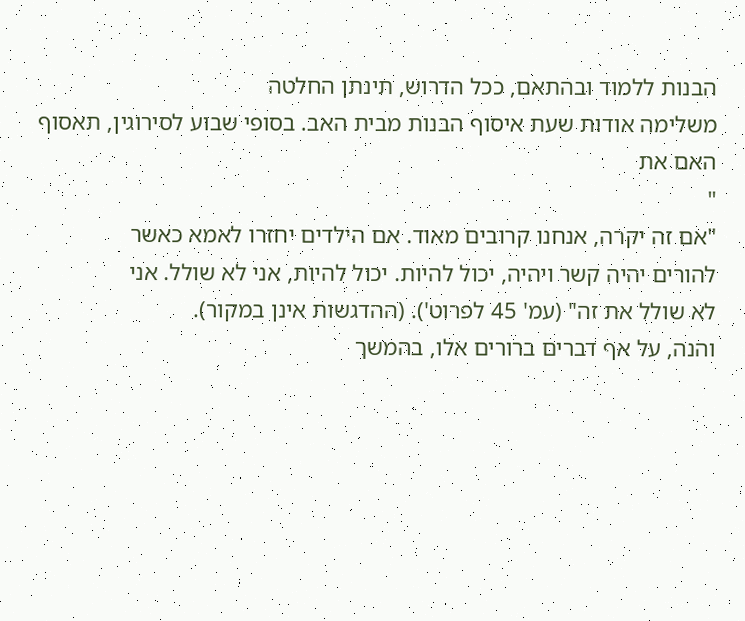הבנות ללמוד ובהתאם, ככל הדרוש, תינתן החלטה
משלימה אודות שעת איסוף הבנות מבית האב. בסופי שבוע לסירוגין, תאסוף האם את
"
"אם זה יקרה, אנחנו קרובים מאוד. אם הילדים יחזרו לאמא כאשר
להורים יהיה קשר ויהיה, יכול להיות. יכול להיות, אני לא שולל. אני
לא שולל את זה" (עמ' 45 לפרוט'). (ההדגשות אינן במקור).
והנה, על אף דברים ברורים אלו, בהמשך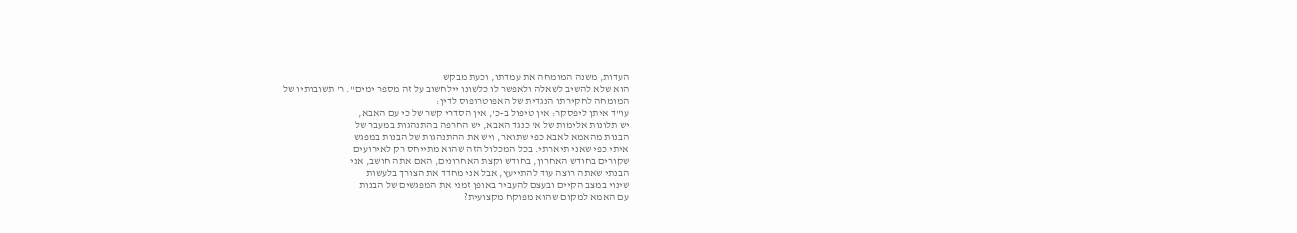העדות, משנה המומחה את עמדתו, וכעת מבקש
הוא שלא להשיב לשאלה ולאפשר לו כלשונו יילחשוב על זה מספר ימים". ר' תשובותיו של
המומחה לחקירתו הנגדית של האפוטרופוס לדין:
עו"ד איתן ליפסקר: אין טיפול ב-כ', אין הסדרי קשר של כי עם האבא,
יש תלונות אלימות של א' כנגד האבא, יש החרפה בהתנהגות במעבר של
הבנות מהאמא לאבא כפי שתואר, ויש את ההתנהגות של הבנות במפגש
איתי כפי שאני תיארתי. בכל המכלול הזה שהוא מתייחס רק לאירועים
שקורים בחודש האחרון, בחודש וקצת האחרונים, האם אתה חושב, אני
הבנתי שאתה רוצה עוד להתייעץ, אבל אני מחדד את הצורך בלעשות
שינוי במצב הקיים ובעצם להעביר באופן זמני את המפגשים של הבנות
עם האמא למקום שהוא מפוקח מקצועית?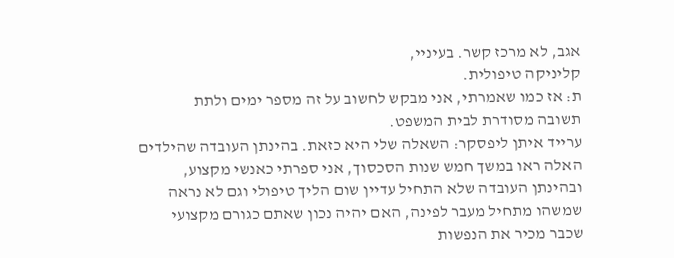אגב, לא מרכז קשר. בעיניי,
קליניקה טיפולית.
ת: אז כמו שאמרתי, אני מבקש לחשוב על זה מספר ימים ולתת
תשובה מסודרת לבית המשפט.
ערייד איתן ליפסקר: השאלה שלי היא כזאת. בהינתן העובדה שהילדים
האלה ראו במשך חמש שנות הסכסוך, אני ספרתי כאנשי מקצוע,
ובהינתן העובדה שלא התחיל עדיין שום הליך טיפולי וגם לא נראה
שמשהו מתחיל מעבר לפינה, האם יהיה נכון שאתם כגורם מקצועי
שכבר מכיר את הנפשות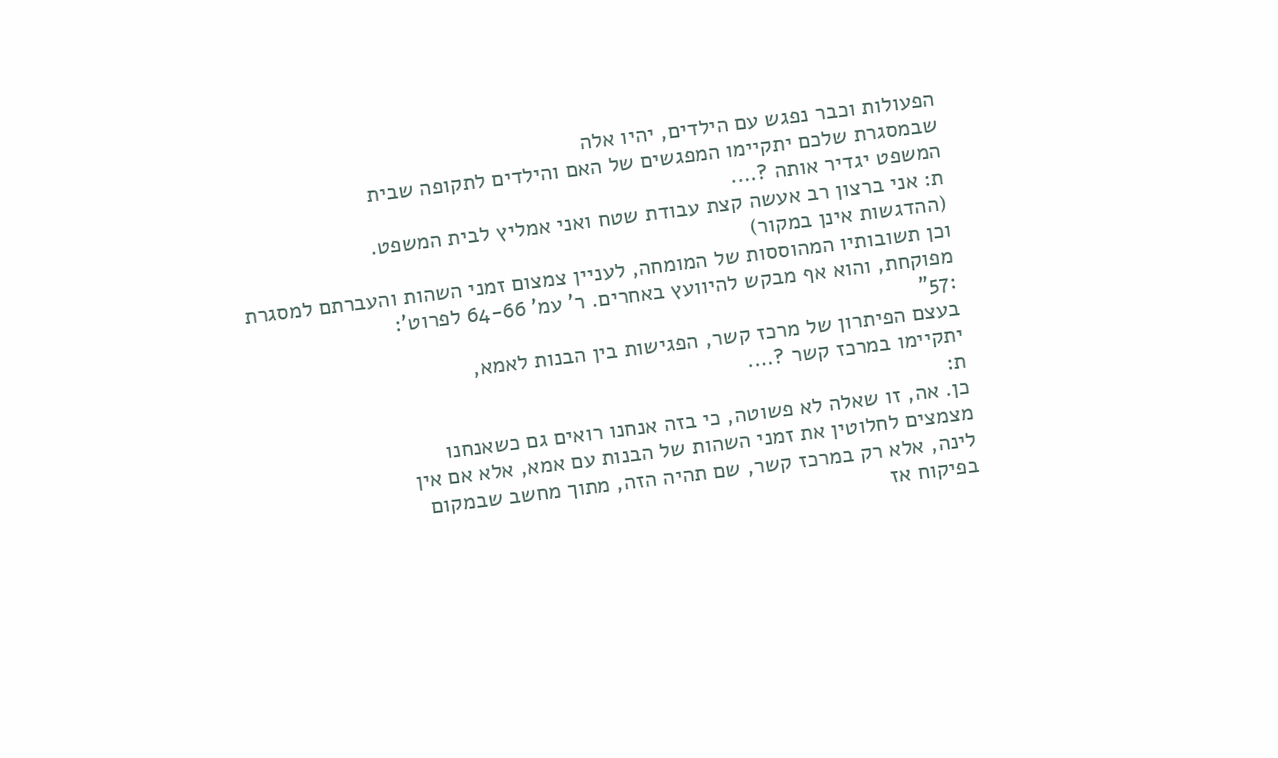הפעולות וכבר נפגש עם הילדים, יהיו אלה
שבמסגרת שלכם יתקיימו המפגשים של האם והילדים לתקופה שבית
המשפט יגדיר אותה ?….
ת: אני ברצון רב אעשה קצת עבודת שטח ואני אמליץ לבית המשפט.
(ההדגשות אינן במקור)
וכן תשובותיו המהוססות של המומחה, לעניין צמצום זמני השהות והעברתם למסגרת
מפוקחת, והוא אף מבקש להיוועץ באחרים. ר' עמ' 64-66 לפרוט':
:57"
בעצם הפיתרון של מרכז קשר, הפגישות בין הבנות לאמא,
יתקיימו במרכז קשר ?….
ת:
כן. אה, זו שאלה לא פשוטה, כי בזה אנחנו רואים גם כשאנחנו
מצמצים לחלוטין את זמני השהות של הבנות עם אמא, אלא אם אין
לינה, אלא רק במרכז קשר, שם תהיה הזה, מתוך מחשב שבמקום
בפיקוח אז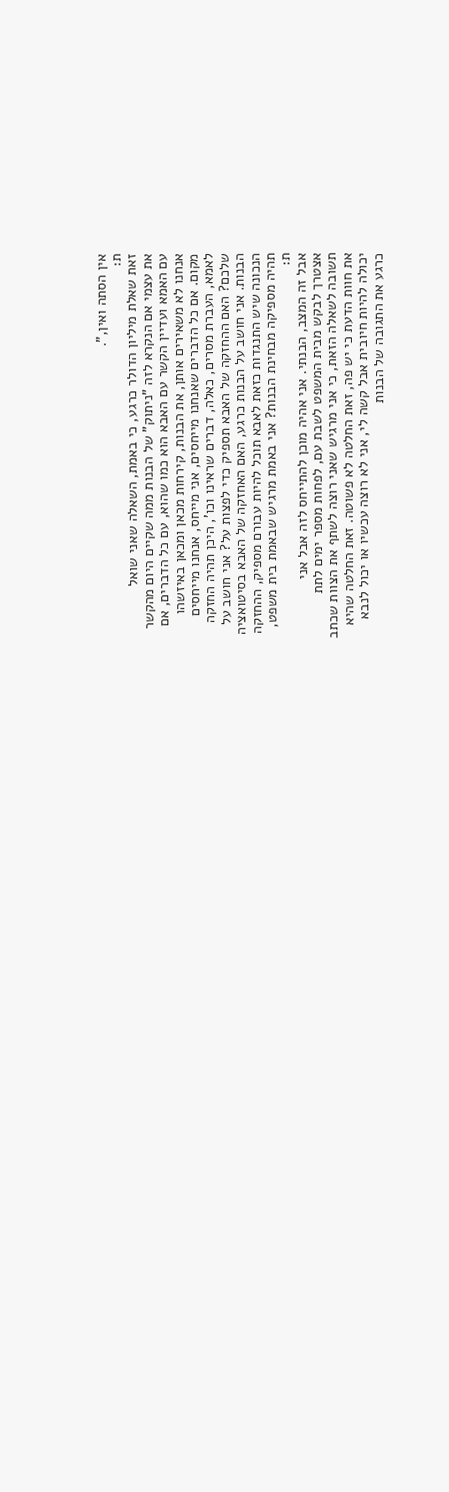אין הסתה ואין,".
ת:
זאת שאלת מיליון הדולר כרגע, כי באמת, השאלה שאני שואל
את עצמי אם הנקרא לזה "ניתוק" של הבנות ממה שקיים היום מהקשר
עם האמא ועדיין הקשר עם האבא הוא כמו שהוא, עם כל הדברים, אם
אנחנו לא משאירים אותן, את הבנות, קירחות מכאן ומכאן באיזשהו
מקום. אם כל הדברים שאנחנו מייחסים, אני מייחס, אנחנו מייחסים
לאמא, העברת מסרים, כאלה, דברים שראינו וכו', היכן תהיה החזקה
שלכם? האם ההחזקה של האבא תספיק כדי לפצות על? אני חושב על
הבנות. אני חושב על הבנות כרגע, האם האחזקה של האבא בסיטואציה
הנכונה שיש התנגדות כזאת לאבא תוכל להיות עבורם מספיק, ההחזקה
תהיה מספיקה מבחינת הבנות? אני באמת מרגיש שבאמת בית משפט,
ת:
אבל זה המצב, הבנתי. אני אהיה מוכן להתייחס לזה אבל אני
אצטרך לבקש מבית המשפט לשבת עם, לפחות מספר ימים לתת
תשובה לשאלה הזאת, כי אני מרגיש שאני רוצה לשתף את הצוות שכתב
את חוות הדעת כי יש פה, זאת החלטה לא פשוטה. זאת החלטה שהיא
יכולה להיות חיובית אבל קשה לי, אני לא רוצה עכשיו או יכול לנבא
כרגע את התגובה של הבנות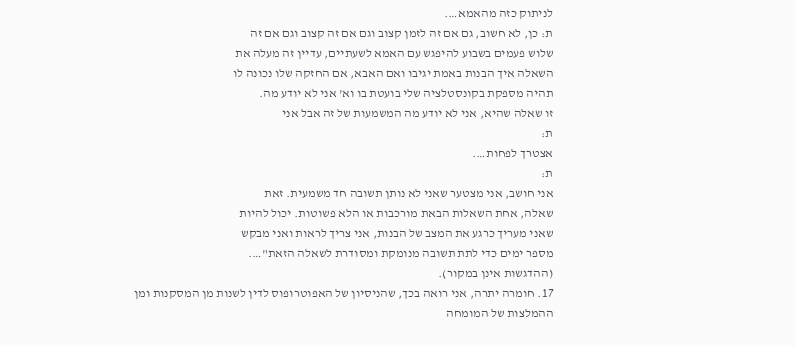לניתוק כזה מהאמא….
ת: כן, לא חשוב, גם אם זה לזמן קצוב וגם אם זה קצוב וגם אם זה
שלוש פעמים בשבוע להיפגש עם האמא לשעתיים, עדיין זה מעלה את
השאלה איך הבנות באמת יגיבו ואם האבא, אם החזקה שלו נכונה לו
תהיה מספקת בקונסטלציה שלי בועטת בו וא' אני לא יודע מה.
זו שאלה שהיא, אני לא יודע מה המשמעות של זה אבל אני
ת:
אצטרך לפחות….
ת:
אני חושב, אני מצטער שאני לא נותן תשובה חד משמעית. זאת
שאלה, אחת השאלות הבאת מורכבות או הלא פשוטות. יכול להיות
שאני מעריך כרגע את המצב של הבנות, אני צריך לראות ואני מבקש
מספר ימים כדי לתת תשובה מנומקת ומסודרת לשאלה הזאת"….
(ההדגשות אינן במקור).
17. חומרה יתרה, אני רואה בכך, שהניסיון של האפוטרופוס לדין לשנות מן המסקנות ומן
ההמלצות של המומחה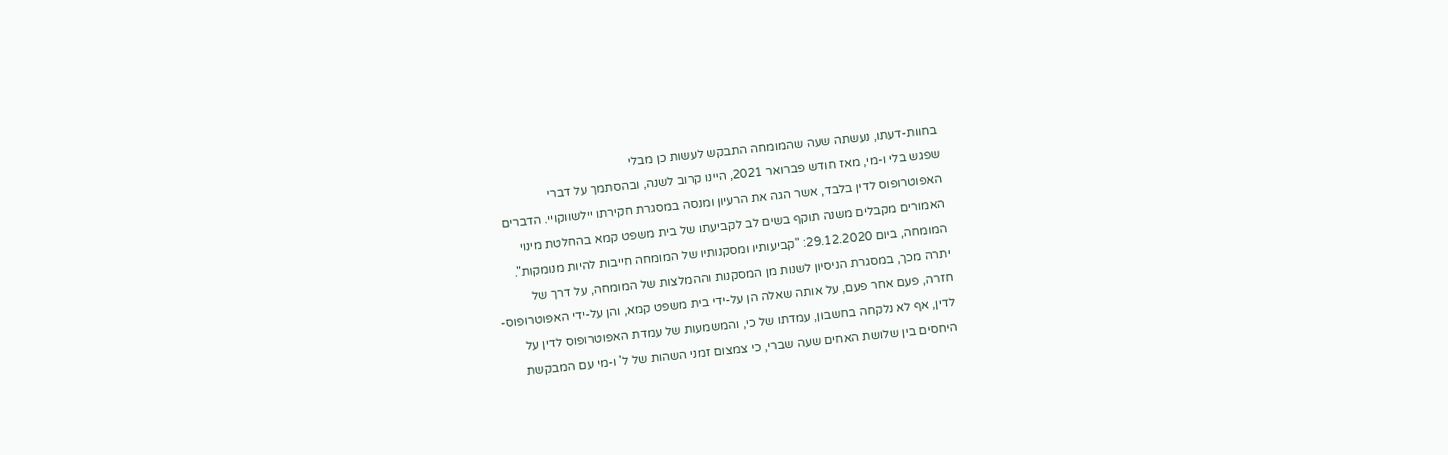בחוות-דעתו, נעשתה שעה שהמומחה התבקש לעשות כן מבלי
שפגש בלי ו-מי, מאז חודש פברואר 2021, היינו קרוב לשנה, ובהסתמך על דברי
האפוטרופוס לדין בלבד, אשר הגה את הרעיון ומנסה במסגרת חקירתו יילשווקויי. הדברים
האמורים מקבלים משנה תוקף בשים לב לקביעתו של בית משפט קמא בהחלטת מינוי
המומחה, ביום 29.12.2020: "קביעותיו ומסקנותיו של המומחה חייבות להיות מנומקות".
יתרה מכך, במסגרת הניסיון לשנות מן המסקנות וההמלצות של המומחה, על דרך של
חזרה, פעם אחר פעם, על אותה שאלה הן על-ידי בית משפט קמא, והן על-ידי האפוטרופוס-
לדין, אף לא נלקחה בחשבון, עמדתו של כי, והמשמעות של עמדת האפוטרופוס לדין על
היחסים בין שלושת האחים שעה שברי, כי צמצום זמני השהות של ל' ו-מי עם המבקשת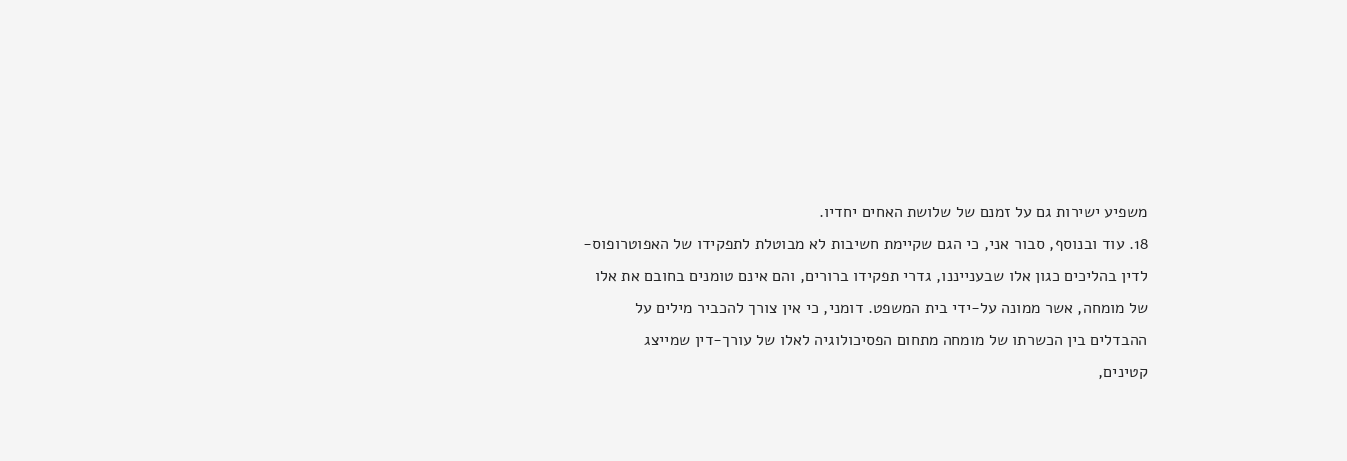משפיע ישירות גם על זמנם של שלושת האחים יחדיו.
18. עוד ובנוסף, סבור אני, כי הגם שקיימת חשיבות לא מבוטלת לתפקידו של האפוטרופוס-
לדין בהליכים כגון אלו שבענייננו, גדרי תפקידו ברורים, והם אינם טומנים בחובם את אלו
של מומחה, אשר ממונה על-ידי בית המשפט. דומני, כי אין צורך להכביר מילים על
ההבדלים בין הכשרתו של מומחה מתחום הפסיכולוגיה לאלו של עורך-דין שמייצג
קטינים,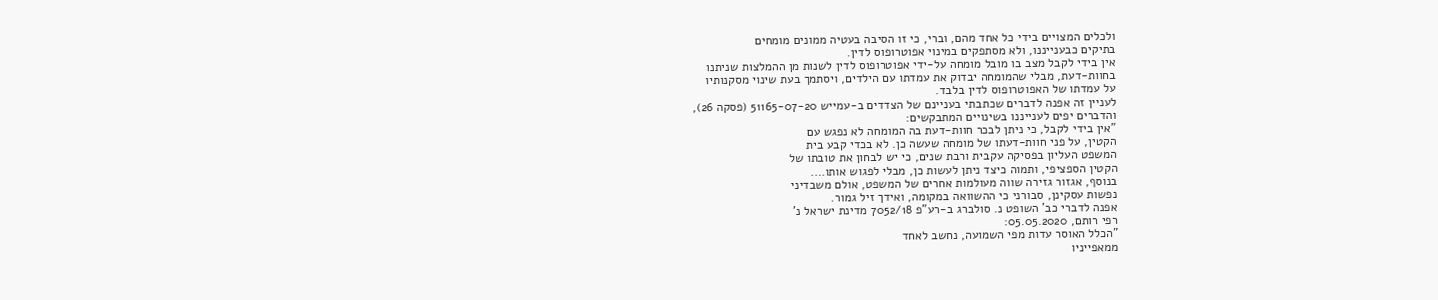ולכלים המצויים בידי כל אחד מהם, וברי, כי זו הסיבה בעטיה ממונים מומחים
בתיקים כבענייננו, ולא מסתפקים במינוי אפוטרופוס לדין.
אין בידי לקבל מצב בו מובל מומחה על-ידי אפוטרופוס לדין לשנות מן ההמלצות שניתנו
בחוות-דעת, מבלי שהמומחה יבדוק את עמדתו עם הילדים, ויסתמך בעת שינוי מסקנותיו
על עמדתו של האפוטרופוס לדין בלבד.
לעניין זה אפנה לדברים שכתבתי בעניינם של הצדדים ב-עמייש 51165-07-20 (פסקה 26),
והדברים יפים לענייננו בשינויים המתבקשים:
"אין בידי לקבל, כי ניתן לבכר חוות-דעת בה המומחה לא נפגש עם
הקטין, על פני חוות-דעתו של מומחה שעשה כן. לא בכדי קבע בית
המשפט העליון בפסיקה עקבית ורבת שנים, כי יש לבחון את טובתו של
הקטין הספציפי, ותמוה כיצד ניתן לעשות כן, מבלי לפגוש אותו….
בנוסף, אגזור גזירה שווה מעולמות אחרים של המשפט, אולם משבדיני
נפשות עסקינן, סבורני כי ההשוואה במקומה, ואידך זיל גמור.
אפנה לדברי כב' השופט נ. סולברג ב-רע"פ 7052/18 מדינת ישראל נ'
רפי רותם, 05.05.2020:
"הכלל האוסר עדות מפי השמועה, נחשב לאחד
ממאפייניו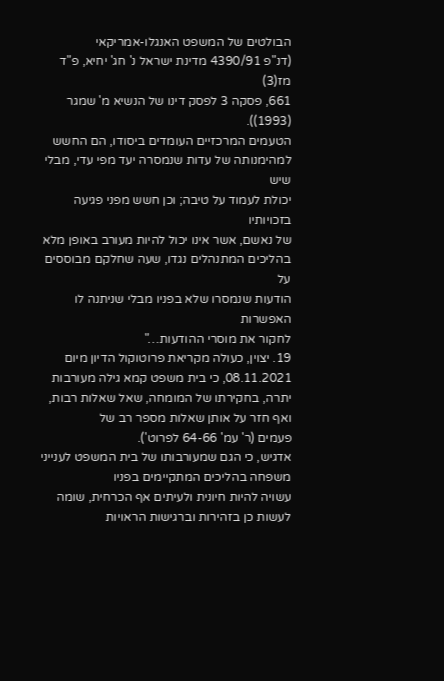הבולטים של המשפט האנגלו-אמריקאי
(דנ"פ 4390/91 מדינת ישראל נ' חג' יחיא, פ"ד מז(3)
661, פסקה 3 לפסק דינו של הנשיא מ' שמגר (1993)).
הטעמים המרכזיים העומדים ביסודו, הם החשש
למהימנותה של עדות שנמסרה יעד מפי עדי, מבלי שיש
יכולת לעמוד על טיבה; וכן חשש מפני פגיעה בזכויותיו
של נאשם, אשר אינו יכול להיות מעורב באופן מלא
בהליכים המתנהלים נגדו, שעה שחלקם מבוססים על
הודעות שנמסרו שלא בפניו מבלי שניתנה לו האפשרות
לחקור את מוסרי ההודעות…"
19. יצוין, כעולה מקריאת פרוטוקול הדיון מיום 08.11.2021, כי בית משפט קמא גילה מעורבות
יתרה, בחקירתו של המומחה, שאל שאלות רבות, ואף חזר על אותן שאלות מספר רב של
פעמים (ר' עמ' 64-66 לפרוט').
אדגיש, כי הגם שמעורבותו של בית המשפט לענייני משפחה בהליכים המתקיימים בפניו
עשויה להיות חיונית ולעיתים אף הכרחית, שומה לעשות כן בזהירות וברגישות הראויות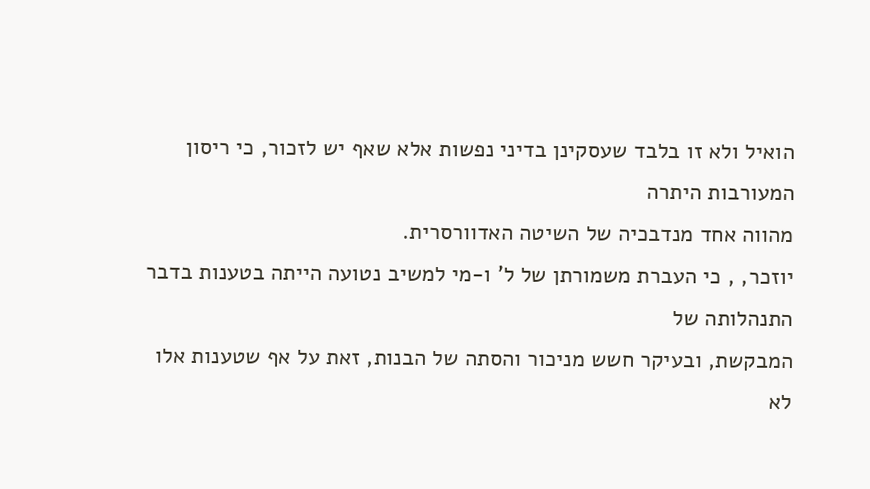הואיל ולא זו בלבד שעסקינן בדיני נפשות אלא שאף יש לזכור, כי ריסון המעורבות היתרה
מהווה אחד מנדבכיה של השיטה האדוורסרית.
יוזכר, , כי העברת משמורתן של ל' ו-מי למשיב נטועה הייתה בטענות בדבר התנהלותה של
המבקשת, ובעיקר חשש מניכור והסתה של הבנות, זאת על אף שטענות אלו לא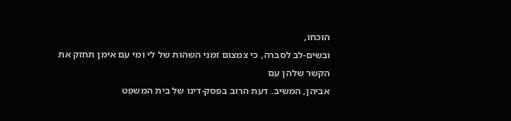הוכחו,
ובשים-לב לסברה, כי צמצום זמני השהות של לי ומי עם אימן תחזק את הקשר שלהן עם
אביהן, המשיב. דעת הרוב בפסק-דינו של בית המשפט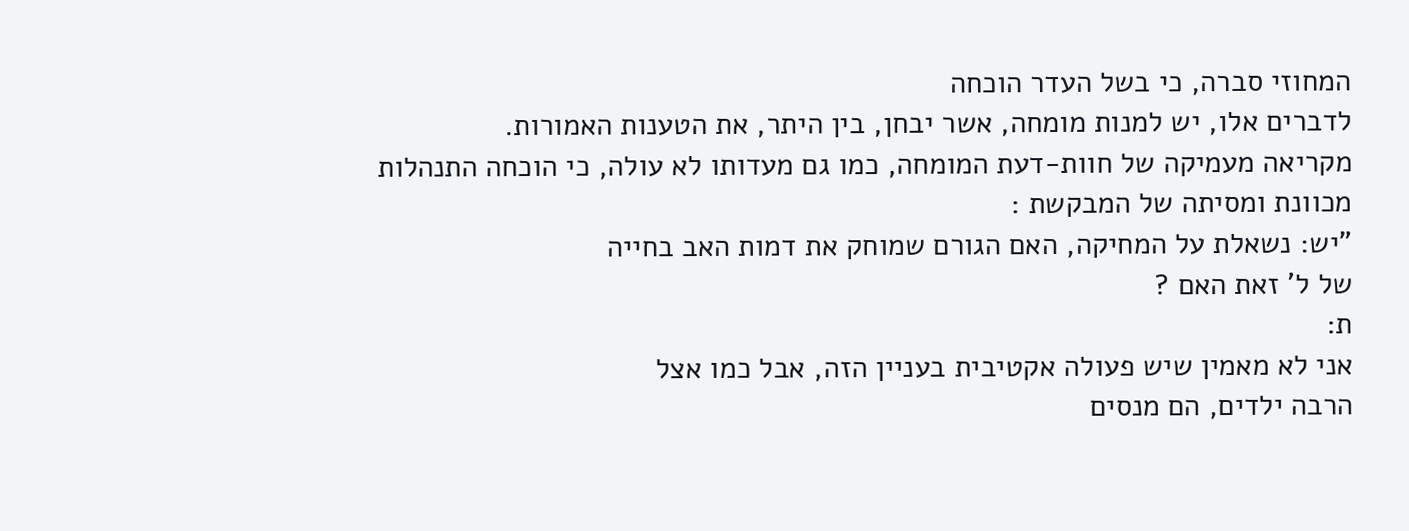המחוזי סברה, כי בשל העדר הוכחה
לדברים אלו, יש למנות מומחה, אשר יבחן, בין היתר, את הטענות האמורות.
מקריאה מעמיקה של חוות-דעת המומחה, כמו גם מעדותו לא עולה, כי הוכחה התנהלות
מכוונת ומסיתה של המבקשת :
"יש: נשאלת על המחיקה, האם הגורם שמוחק את דמות האב בחייה
של ל' זאת האם ?
ת:
אני לא מאמין שיש פעולה אקטיבית בעניין הזה, אבל כמו אצל
הרבה ילדים, הם מנסים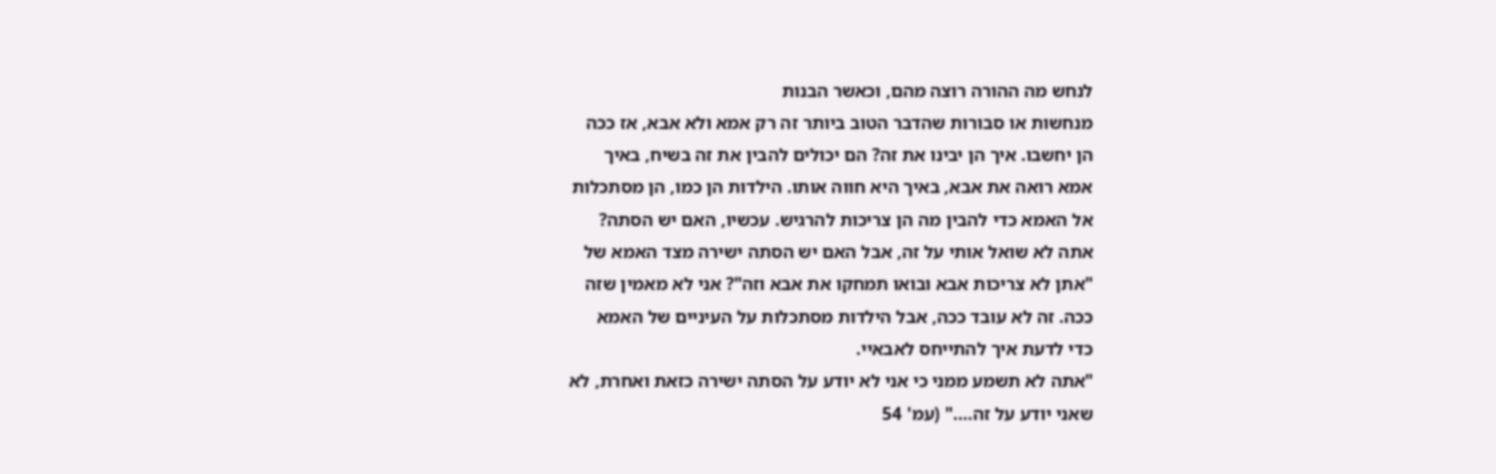לנחש מה ההורה רוצה מהם, וכאשר הבנות
מנחשות או סבורות שהדבר הטוב ביותר זה רק אמא ולא אבא, אז ככה
הן יחשבו. איך הן יבינו את זה? הם יכולים להבין את זה בשיח, באיך
אמא רואה את אבא, באיך היא חווה אותו. הילדות הן כמו, הן מסתכלות
אל האמא כדי להבין מה הן צריכות להרגיש. עכשיו, האם יש הסתה?
אתה לא שואל אותי על זה, אבל האם יש הסתה ישירה מצד האמא של
"אתן לא צריכות אבא ובואו תמחקו את אבא וזה"? אני לא מאמין שזה
ככה. זה לא עובד ככה, אבל הילדות מסתכלות על העיניים של האמא
כדי לדעת איך להתייחס לאבאיי.
"אתה לא תשמע ממני כי אני לא יודע על הסתה ישירה כזאת ואחרת, לא
שאני יודע על זה…." (עמ' 54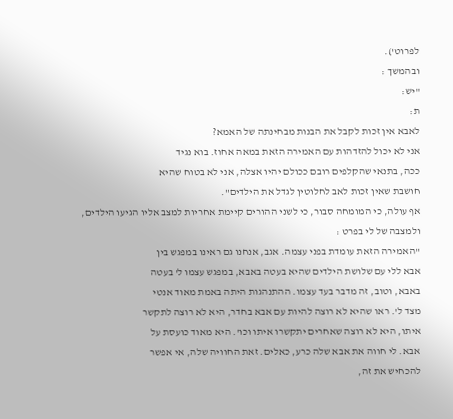לפרוט').
ובהמשך :
"יש:
ת:
לאבא אין זכות לקבל את הבנות מבחינתה של האמא?
אני לא יכול להזדהות עם האמירה הזאת במאה אחוז. בוא נגיד
ככה, בתנאי שהקלפים רובם ככולם יהיו אצלה, אני לא בטוח שהיא
חושבת שאין זכות לאב לחלוטין לגדל את הילדים".
אף עולה, כי המומחה סבור, כי לשני ההורים קיימת אחריות למצב אליו הגיעו הילדים,
ולמצבה של לי בפרט :
"האמירה הזאת עומדת בפני עצמה. אגב, אנחנו גם ראינו במפגש בין
אבא ללי עם שלושת הילדים שהיא בעטה באבא, במפגש עצמו ל' בעטה
באבא, וטוב, זה מדבר בעד עצמו. ההתנהגות היתה באמת מאוד אנטי
מצד ל'. ראו שהיא לא רוצה להיות עם אבא בחדר, היא לא רוצה לתקשר
איתו, היא לא רוצה שאחרים יתקשרו איתו וכו'. היא מאוד כועסת על
אבא. לי חווה את אבא שלה כרע, כאלים. זאת החוויה שלה, אי אפשר
להכחיש את זה,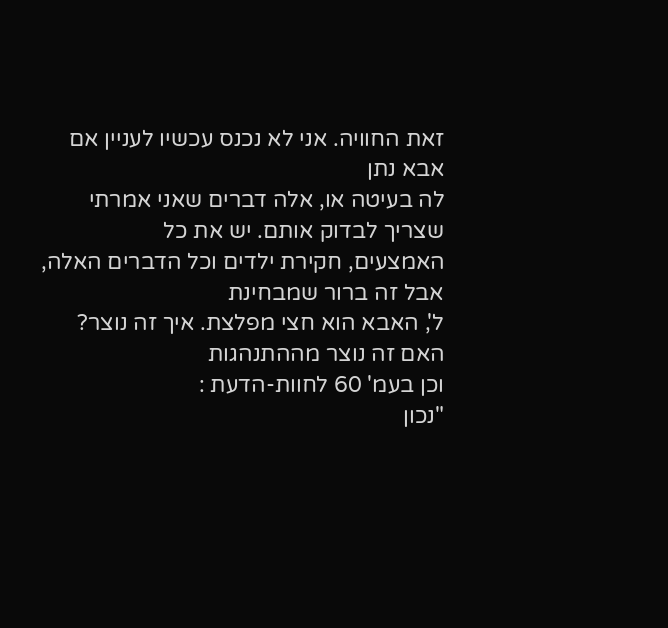זאת החוויה. אני לא נכנס עכשיו לעניין אם אבא נתן
לה בעיטה או, אלה דברים שאני אמרתי שצריך לבדוק אותם. יש את כל
האמצעים, חקירת ילדים וכל הדברים האלה, אבל זה ברור שמבחינת
ל', האבא הוא חצי מפלצת. איך זה נוצר? האם זה נוצר מההתנהגות
וכן בעמ' 60 לחוות-הדעת :
"נכון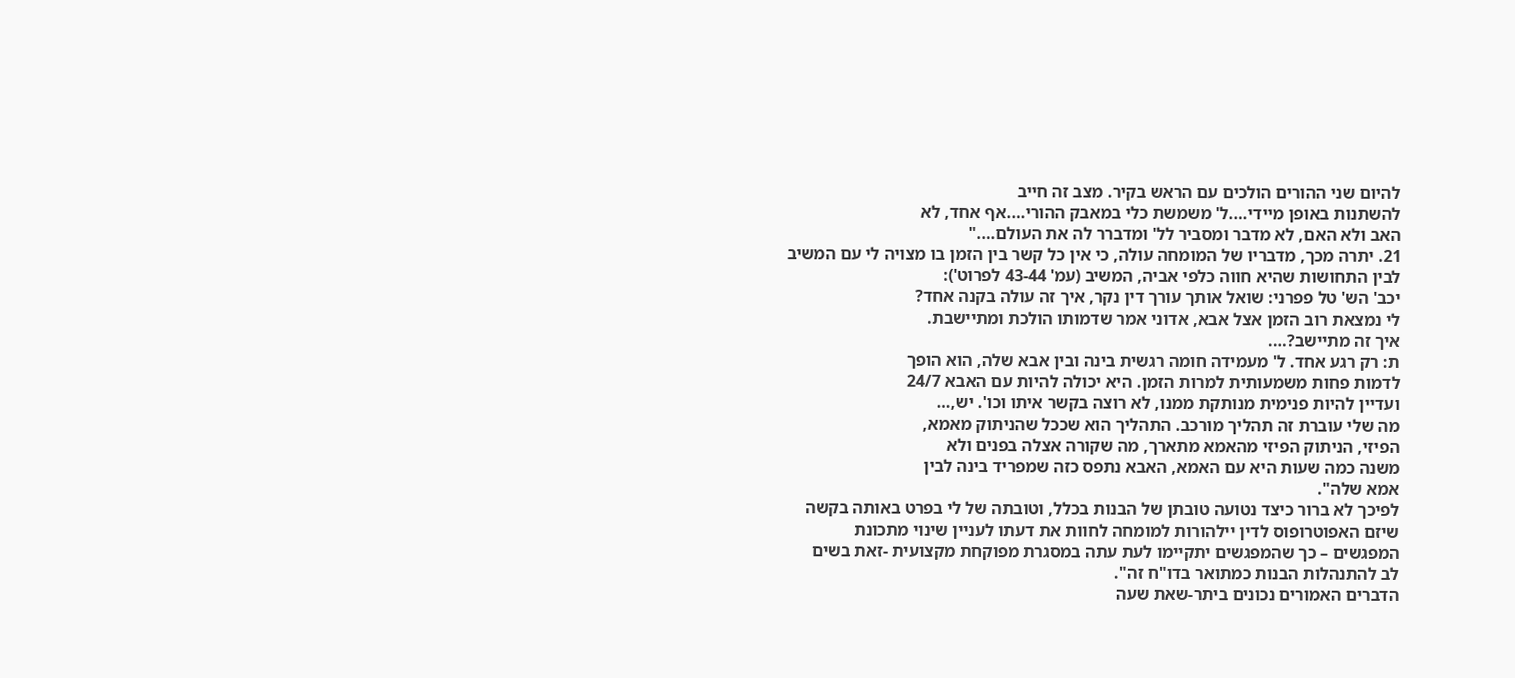להיום שני ההורים הולכים עם הראש בקיר. מצב זה חייב
להשתנות באופן מיידי….ל' משמשת כלי במאבק ההורי….אף אחד, לא
האב ולא האם, לא מדבר ומסביר לל' ומדברר לה את העולם…."
21. יתרה מכך, מדבריו של המומחה עולה, כי אין כל קשר בין הזמן בו מצויה לי עם המשיב
לבין התחושות שהיא חווה כלפי אביה, המשיב (עמ' 43-44 לפרוט'):
יכב' הש' טל פפרני: שואל אותך עורך דין נקר, איך זה עולה בקנה אחד?
לי נמצאת רוב הזמן אצל אבא, אדוני אמר שדמותו הולכת ומתיישבת.
איך זה מתיישב?….
ת: רק רגע אחד. ל' מעמידה חומה רגשית בינה ובין אבא שלה, הוא הופך
לדמות פחות משמעותית למרות הזמן. היא יכולה להיות עם האבא 24/7
ועדיין להיות פנימית מנותקת ממנו, לא רוצה בקשר איתו וכו'. יש,…
מה שלי עוברת זה תהליך מורכב. התהליך הוא שככל שהניתוק מאמא,
הפיזי, הניתוק הפיזי מהאמא מתארך, מה שקורה אצלה בפנים ולא
משנה כמה שעות היא עם האמא, האבא נתפס כזה שמפריד בינה לבין
אמא שלה".
לפיכך לא ברור כיצד נטועה טובתן של הבנות בכלל, וטובתה של לי בפרט באותה בקשה
שיזם האפוטרופוס לדין יילהורות למומחה לחוות את דעתו לעניין שינוי מתכונת
המפגשים – כך שהמפגשים יתקיימו לעת עתה במסגרת מפוקחת מקצועית -זאת בשים
לב להתנהלות הבנות כמתואר בדו"ח זה".
הדברים האמורים נכונים ביתר-שאת שעה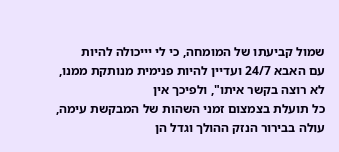שמול קביעתו של המומחה, כי לי יייכולה להיות
עם האבא 24/7 ועדיין להיות פנימית מנותקת ממנו, לא רוצה בקשר איתו", ולפיכך אין
כל תועלת בצמצום זמני השהות של המבקשת עימה, עולה בבירור הנזק ההולך וגדל הן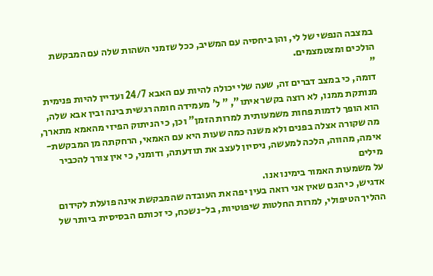במצבה הנפשי של לי, והן ביחסיה עם המשיב, ככל שזמני השהות שלה עם המבקשת
הולכים ומצטמצמים.
"
דומה, כי במצב דברים זה, שעה שלי יכולה להיות עם האבא 24/7 ועדיין להיות פנימית
מנותקת ממנו, לא רוצה בקשר איתו", " ל' מעמידה חומה רגשית בינה ובין אבא שלה,
הוא הופך לדמות פחות משמעותית למרות הזמן" וכן, כי הניתוק הפיזי מהאמא מתארך,
מה שקורה אצלה בפנים ולא משנה כמה שעות היא עם האמאי, הרחקתה מן המבקשת-
אימה, מהווה, הלכה למעשה, ניסיון לעצב את תודעתה, ודומני, כי אין צורך להכביר מילים
על משמעות האמור בימינו אנו.
אדגיש, כי הגם שאין אני רואה בעין יפה את העובדה שהמבקשת אינה פועלת לקידום
ההליך הטיפולי, למרות החלטות שיפוטיות, בל-נשכח, כי זכותם הבסיסית ביותר של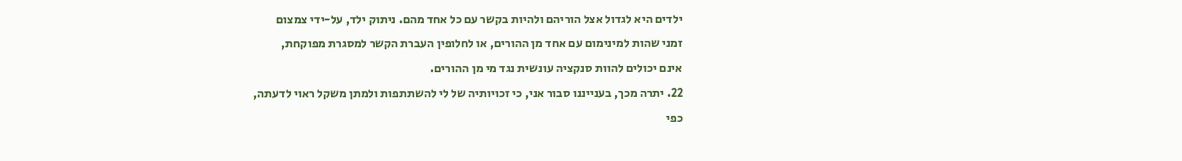ילדים היא לגדול אצל הוריהם ולהיות בקשר עם כל אחד מהם. ניתוק ילד, על-ידי צמצום
זמני שהות למינימום עם אחד מן ההורים, או לחלופין העברת הקשר למסגרת מפוקחת,
אינם יכולים להוות סנקציה עונשית נגד מי מן ההורים.
22. יתרה מכך, בענייננו סבור אני, כי זכויותיה של לי להשתתפות ולמתן משקל ראוי לדעתה,
כפי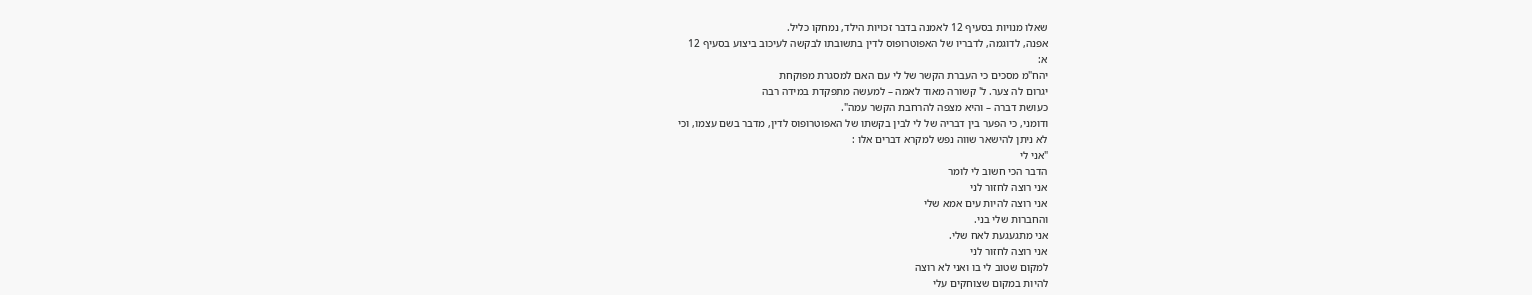שאלו מנויות בסעיף 12 לאמנה בדבר זכויות הילד, נמחקו כליל.
אפנה, לדוגמה, לדבריו של האפוטרופוס לדין בתשובתו לבקשה לעיכוב ביצוע בסעיף 12
א:
יהח"מ מסכים כי העברת הקשר של לי עם האם למסגרת מפוקחת
יגרום לה צער. ל' קשורה מאוד לאמה – למעשה מתפקדת במידה רבה
כעושת דברה – והיא מצפה להרחבת הקשר עמה".
ודומני, כי הפער בין דבריה של לי לבין בקשתו של האפוטרופוס לדין, מדבר בשם עצמו, וכי
לא ניתן להישאר שווה נפש למקרא דברים אלו :
"אני לי
הדבר הכי חשוב לי לומר
אני רוצה לחזור לני
אני רוצה להיות עים אמא שלי
והחברות שלי בני.
אני מתגעגעת לאח שלי.
אני רוצה לחזור לני
למקום שטוב לי בו ואני לא רוצה
להיות במקום שצוחקים עלי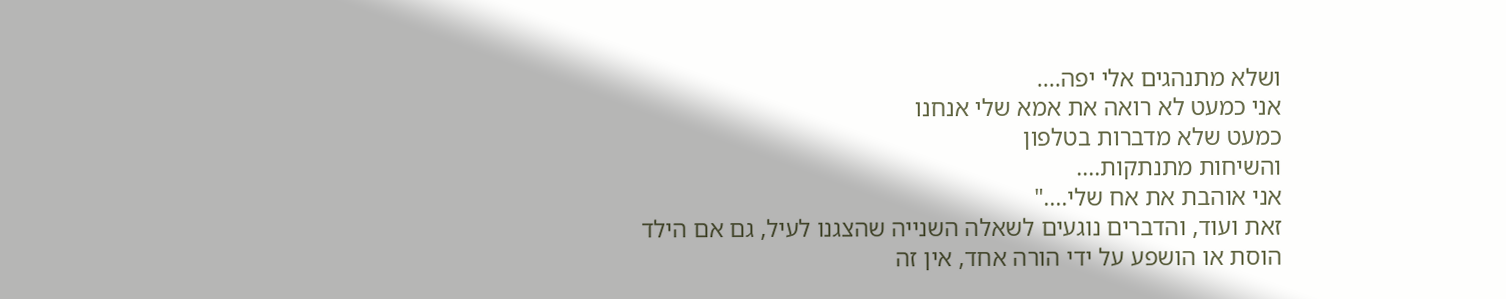ושלא מתנהגים אלי יפה….
אני כמעט לא רואה את אמא שלי אנחנו
כמעט שלא מדברות בטלפון
והשיחות מתנתקות….
אני אוהבת את אח שלי…."
זאת ועוד, והדברים נוגעים לשאלה השנייה שהצגנו לעיל, גם אם הילד
הוסת או הושפע על ידי הורה אחד, אין זה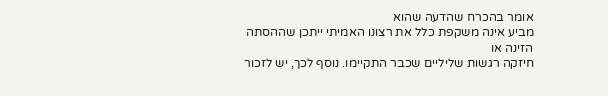אומר בהכרח שהדעה שהוא
מביע אינה משקפת כלל את רצונו האמיתי ייתכן שההסתה הזינה או
חיזקה רגשות שליליים שכבר התקיימו. נוסף לכך, יש לזכור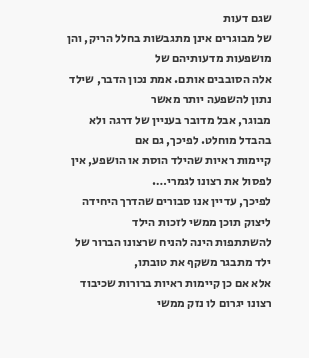שגם דעות
של מבוגרים אינן מתגבשות בחלל הריק, והן מושפעות מדעותיהם של
אלה הסובבים אותם. אמת נכון הדבר, שילד נתון להשפעה יותר מאשר
מבוגר, אבל מדובר בעניין של דרגה ולא בהבדל מוחלט. לפיכך, גם אם
קיימות ראיות שהילד הוסת או הושפע, אין לפסול את רצונו לגמרי….
לפיכך, עדיין אנו סבורים שהדרך היחידה ליצוק תוכן ממשי לזכות הילד
להשתתפות הינה להניח שרצונו הברור של ילד מתבגר משקף את טובתו,
אלא אם כן קיימות ראיות ברורות שכיבוד רצונו יגרום לו נזק ממשי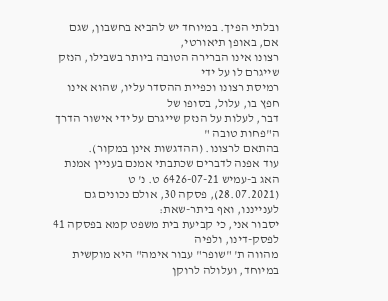ובלתי הפיך. במיוחד יש להביא בחשבון, שגם אם, באופן תיאורטי,
רצונו אינו הברירה הטובה ביותר בשבילו, הנזק שייגרם לו על ידי
רמיסת רצונו וכפיית ההסדר עליו, שהוא אינו חפץ בו, עלול, בסופו של
דבר, לעלות על הנזק שייגרם על ידי אישור הדרך ה"פחות טובה "
בהתאם לרצונו. (ההדגשות אינן במקור).
עוד אפנה לדברים שכתבתי אמנם בעניין אמנת האג ב-עמיש 6426-07-21 ט. נ' ט
(28.07.2021), פסקה 30, אולם נכונים גם לענייננו, ואף ביתר-שאת:
יסבור אני, כי קביעת בית משפט קמא בפסקה 41 לפסק-דינו, ולפיה
מהווה ת' "שופר" עבור אימה" היא מוקשית במיוחד, ועלולה לרוקן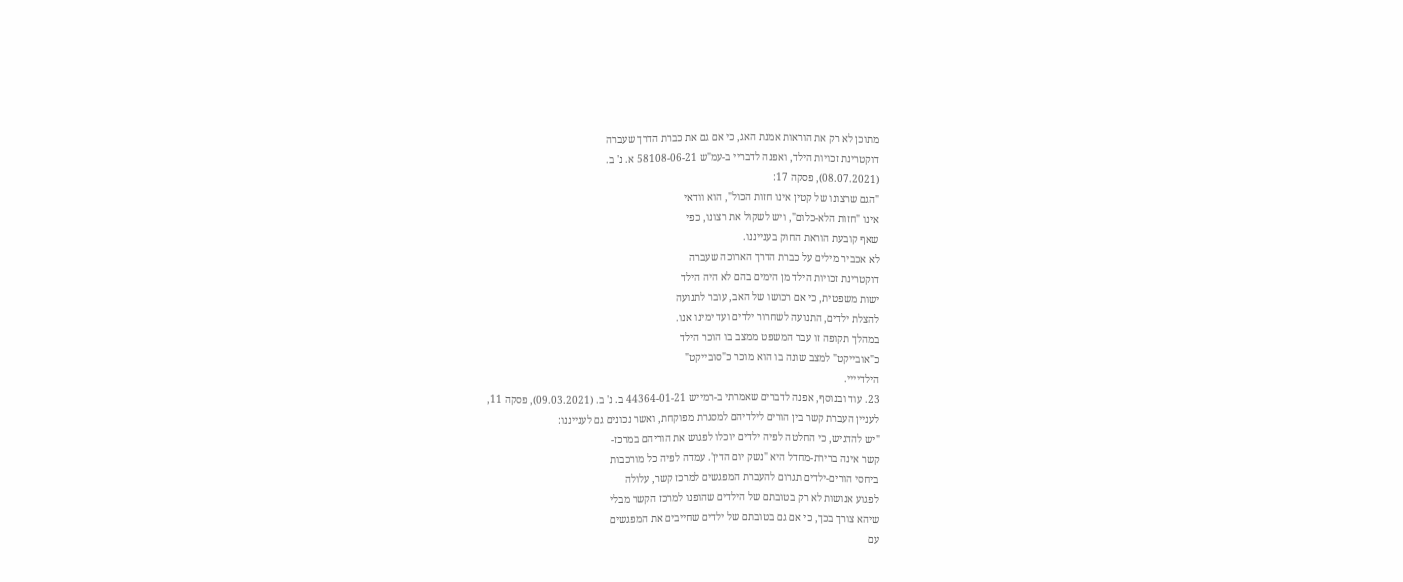מתוכן לא רק את הוראות אמנת האג, כי אם גם את כברת הדרך שעברה
דוקטרינת זכויות הילד, ואפנה לדבריי ב-עמ"ש 58108-06-21 א. נ' ב.
(08.07.2021), פסקה 17:
"הגם שרצונו של קטין אינו חזות הכול", הוא וודאי
אינו "חזות הלא-כלום", ויש לשקול את רצונו, כפי
שאף קובעת הוראת החוק בענייננו.
לא אכביר מילים על כברת הדרך הארוכה שעברה
דוקטרינת זכויות הילד מן הימים בהם לא היה הילד
ישות משפטית, כי אם רכושו של האב, עובר לתנועה
להצלת ילדים, התנועה לשחרור ילדים ועד ימינו אנו.
במהלך תקופה זו עבר המשפט ממצב בו הוכר הילד
כ"אובייקט" למצב שונה בו הוא מוכר כ"סובייקט"
הילדיייי.
23. עוד ובנוסף, אפנה לדברים שאמרתי ב-רמייש 44364-01-21 ב. נ' ב. (09.03.2021), פסקה 11,
לעניין העברת קשר בין הורים לילדיהם למסגרת מפוקחת, ואשר נכונים גם לענייננו:
"יש להדגיש, כי החלטה לפיה ילדים יוכלו לפגוש את הוריהם במרכז-
קשר אינה ברירת-מחדל היא "נשק יום הדין'. עמדה לפיה כל מורכבות
ביחסי הורים-ילדים תגרום להעברת המפגשים למרכז קשר, עלולה
לפגוע אנושות לא רק בטובתם של הילדים שהופנו למרכז הקשר מבלי
שיהא צורך בכך, כי אם גם בטובתם של ילדים שחייבים את המפגשים
עם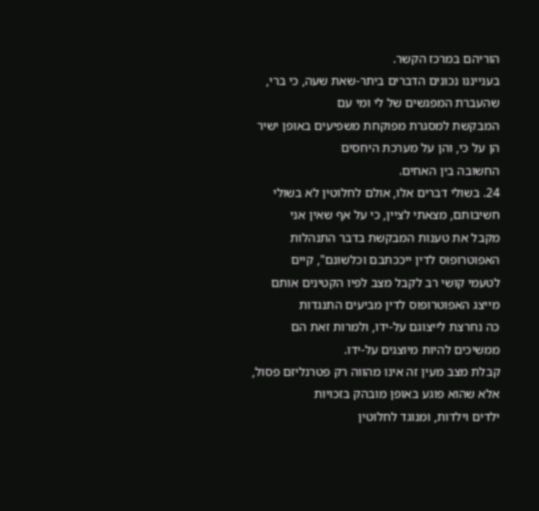הוריהם במרכז הקשר.
בענייננו נכונים הדברים ביתר-שאת שעה, כי ברי, שהעברת המפגשים של לי ומי עם
המבקשת למסגרת מפוקחת משפיעים באופן ישיר הן על כי, והן על מערכת היחסים
החשובה בין האחים.
24. בשולי דברים אלו, אולם לחלוטין לא בשולי חשיבותם, מצאתי לציין, כי על אף שאין אני
מקבל את טענות המבקשת בדבר התנהלות האפוטרופוס לדין ייככתבם וכלשונם", קיים
לטעמי קושי רב לקבל מצב לפיו הקטינים אותם מייצג האפוטרופוס לדין מביעים התנגדות
כה נחרצת לייצוגם על-ידו, ולמרות זאת הם ממשיכים להיות מיוצגים על-ידו.
קבלת מצב מעין זה אינו מהווה רק פטרנליזם פסול, אלא שהוא פוגע באופן מובהק בזכויות
ילדים וילדות, ומנוגד לחלוטין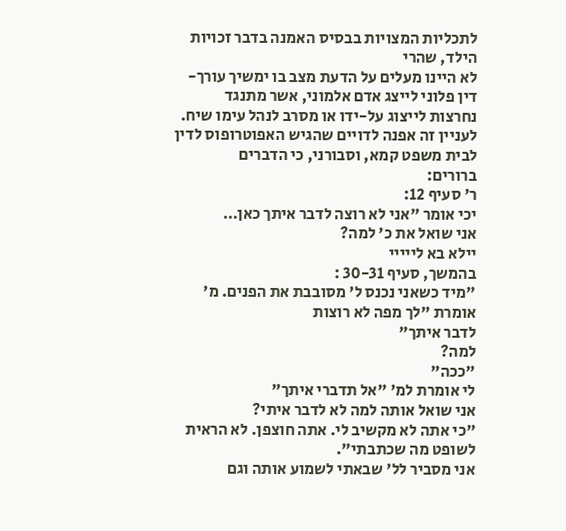לתכליות המצויות בבסיס האמנה בדבר זכויות הילד, שהרי
לא היינו מעלים על הדעת מצב בו ימשיך עורך-דין פלוני לייצג אדם אלמוני, אשר מתנגד
נחרצות לייצוג על-ידו או מסרב לנהל עימו שיח.
לעניין זה אפנה לדויים שהגיש האפוטרופוס לדין לבית משפט קמא, וסבורני, כי הדברים
ברורים:
ר' סעיף 12:
יכי אומר "אני לא רוצה לדבר איתך כאן…
אני שואל את כ' למה?
יילא בא לייייי
בהמשך, סעיף 30-31 :
"מיד כשאני נכנס ל' מסובבת את הפנים. מ' אומרת "לך מפה לא רוצות
לדבר איתך"
למה?
"ככה"
לי אומרת למ' "אל תדברי איתך"
אני שואל אותה למה לא לדבר איתי?
"כי אתה לא מקשיב לי. אתה חוצפן. לא הראית לשופט מה שכתבתי".
אני מסביר לל' שבאתי לשמוע אותה וגם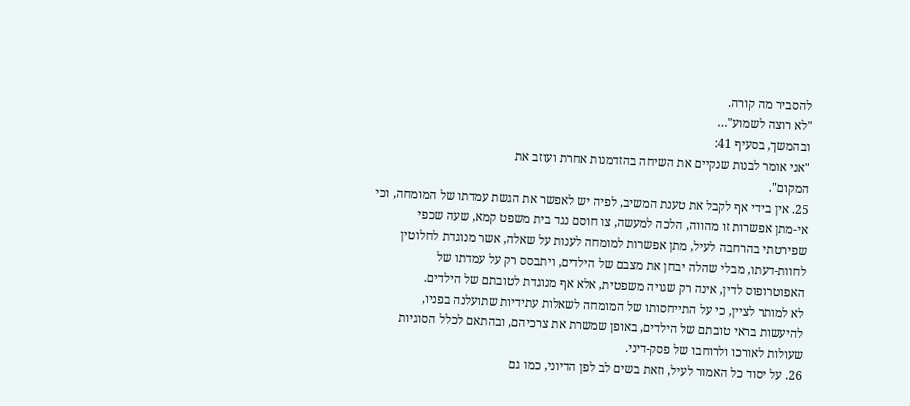להסביר מה קורה.
"לא רוצה לשמוע"…
ובהמשך, בסעיף 41:
"אני אומר לבנות שנקיים את השיחה בהזדמנות אחרת ועוזב את
המקום".
25. אין בידי אף לקבל את טענת המשיב, לפיה יש לאפשר את הגשת עמדתו של המומחה, וכי
אי-מתן אפשרות זו מהווה, הלכה למעשה, צו חוסם נגד בית משפט קמא, שעה שכפי
שפירטתי בהרחבה לעיל, מתן אפשרות למומחה לענות על שאלה, אשר מנוגדת לחלוטין
לחוות-דעתו, מבלי שהלה יבחן את מצבם של הילדים, ויתבסס רק על עמדתו של
האפוטרופוס לדין, אינה רק שגויה משפטית, אלא אף מנוגדת לטובתם של הילדים.
לא למותר לציין, כי על התייחסותו של המומחה לשאלות עתידיות שתועלנה בפניו,
להיעשות בראי טובתם של הילדים, באופן שמשרת את צרכיהם, ובהתאם לכלל הסוגיות
שעולות לאורכו ולרוחבו של פסק-דיני.
26. על יסוד כל האמור לעיל, וזאת בשים לב לפן הדיוני, כמו גם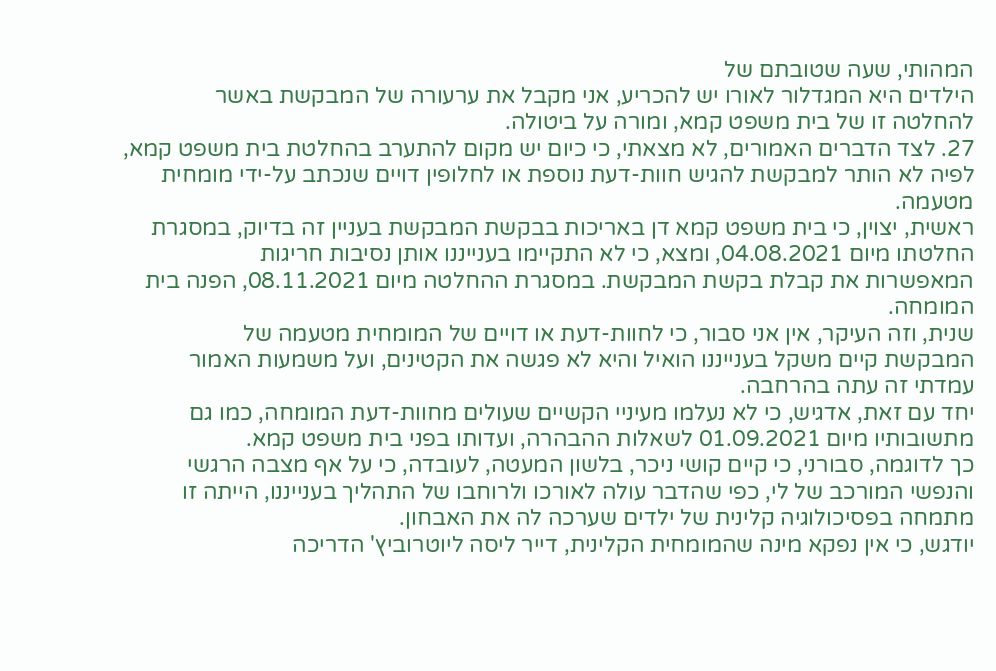המהותי, שעה שטובתם של
הילדים היא המגדלור לאורו יש להכריע, אני מקבל את ערעורה של המבקשת באשר
להחלטה זו של בית משפט קמא, ומורה על ביטולה.
27. לצד הדברים האמורים, לא מצאתי, כי כיום יש מקום להתערב בהחלטת בית משפט קמא,
לפיה לא הותר למבקשת להגיש חוות-דעת נוספת או לחלופין דויים שנכתב על-ידי מומחית
מטעמה.
ראשית, יצוין, כי בית משפט קמא דן באריכות בבקשת המבקשת בעניין זה בדיוק, במסגרת
החלטתו מיום 04.08.2021, ומצא, כי לא התקיימו בענייננו אותן נסיבות חריגות
המאפשרות את קבלת בקשת המבקשת. במסגרת ההחלטה מיום 08.11.2021, הפנה בית
המומחה.
שנית, וזה העיקר, אין אני סבור, כי לחוות-דעת או דויים של המומחית מטעמה של
המבקשת קיים משקל בענייננו הואיל והיא לא פגשה את הקטינים, ועל משמעות האמור
עמדתי זה עתה בהרחבה.
יחד עם זאת, אדגיש, כי לא נעלמו מעיניי הקשיים שעולים מחוות-דעת המומחה, כמו גם
מתשובותיו מיום 01.09.2021 לשאלות ההבהרה, ועדותו בפני בית משפט קמא.
כך לדוגמה, סבורני, כי קיים קושי ניכר, בלשון המעטה, לעובדה, כי על אף מצבה הרגשי
והנפשי המורכב של לי, כפי שהדבר עולה לאורכו ולרוחבו של התהליך בענייננו, הייתה זו
מתמחה בפסיכולוגיה קלינית של ילדים שערכה לה את האבחון.
יודגש, כי אין נפקא מינה שהמומחית הקלינית, דייר ליסה ליוטרוביץ' הדריכה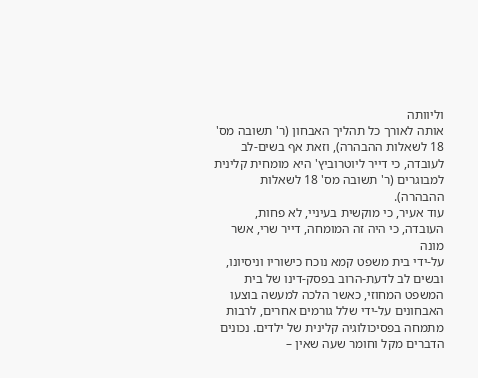וליוותה
אותה לאורך כל תהליך האבחון (ר' תשובה מס' 18 לשאלות ההבהרה), וזאת אף בשים-לב
לעובדה, כי דייר ליוטרוביץ' היא מומחית קלינית למבוגרים (ר' תשובה מס' 18 לשאלות
ההבהרה).
עוד אעיר, כי מוקשית בעיניי, לא פחות, העובדה, כי היה זה המומחה, דייר שרי, אשר מונה
על-ידי בית משפט קמא נוכח כישוריו וניסיונו, ובשים לב לדעת-הרוב בפסק-דינו של בית
המשפט המחוזי, כאשר הלכה למעשה בוצעו האבחונים על-ידי שלל גורמים אחרים, לרבות
מתמחה בפסיכולוגיה קלינית של ילדים. נכונים הדברים מקל וחומר שעה שאין –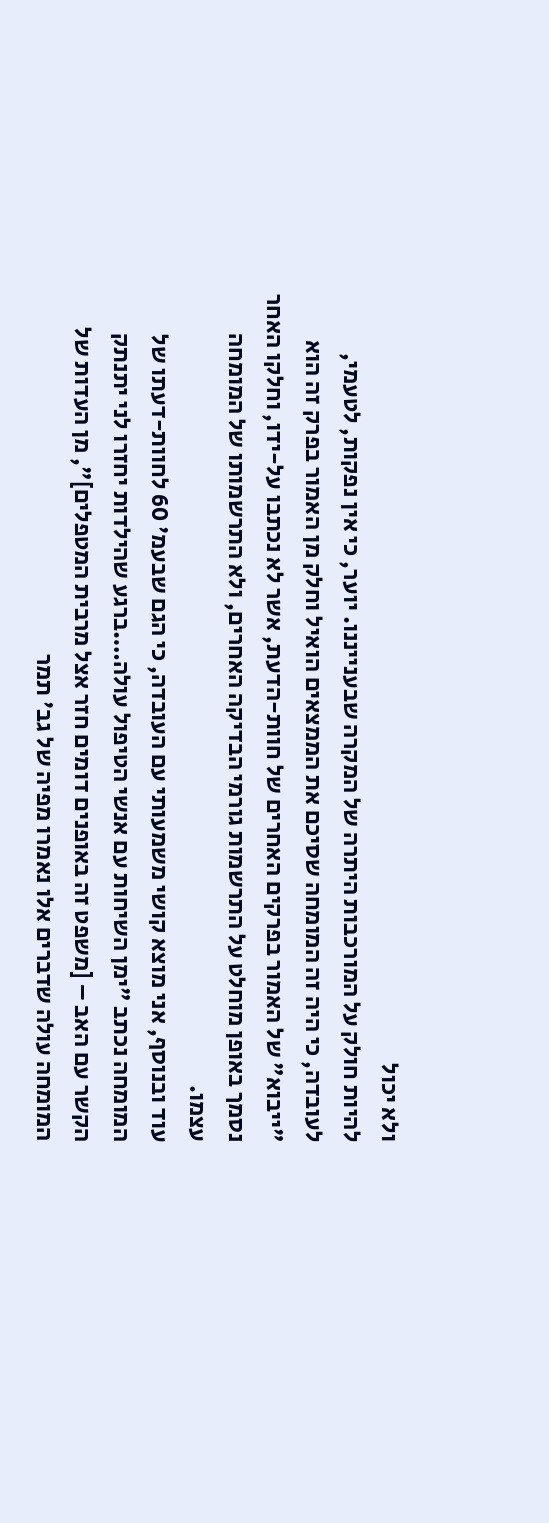ולא יכול
להיות חולק על המורכבות היתרה של המקרה שבענייננו. יוער, כי אין נפקות, לטעמי,
לעובדה, כי היה זה המומחה שסיכם את הממצאים הואיל וחלק מן האמור בפרק זה הוא
"ייבוא" של האמור בפרקים האחרים של חוות-הדעת, אשר לא נכתבו על-ידו, וחלקו האחר
נסמך באופן מוחלט על התרשמות גורמי הבדיקה האחרים, ולא התרשמותו של המומחה
עצמו.
עוד ובנוסף, אני מוצא קושי משמעותי עם העובדה, כי הגם שבעמ' 60 לחוות-דעתו של
המומחה נכתב "ימן השיחות עם אנשי הטיפול עולה….ברגע שהילדות יחזרו לני יתנתק
הקשר עם האב – [משפט זה באופנים דומים חזר אצל מרבית המטפלים]", מן העדות של
המומחה עולה שדברים אלו נאמרו מפיה של גב' תמר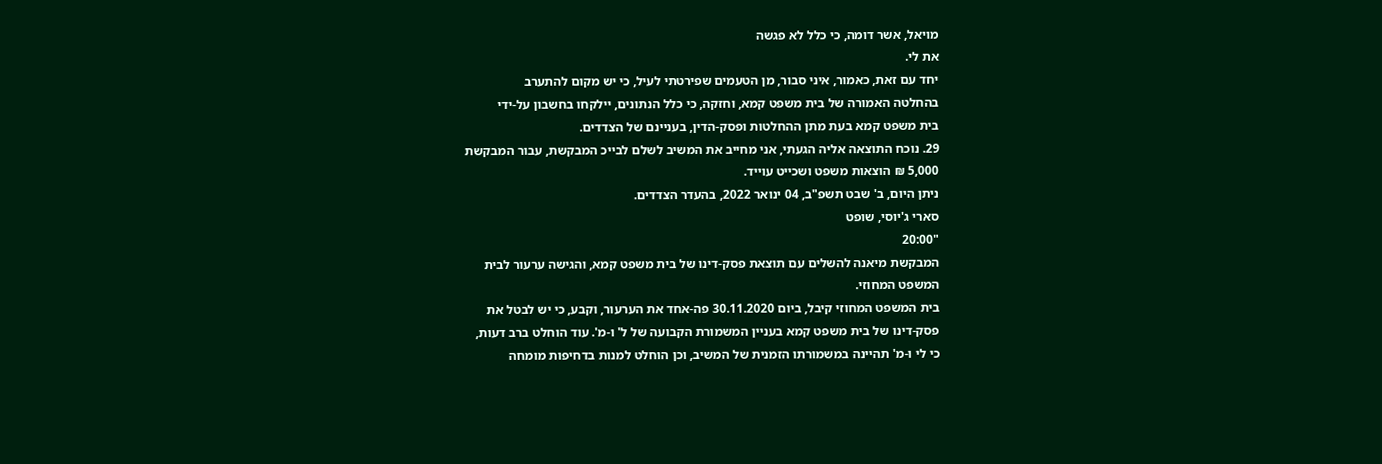מויאל, אשר דומה, כי כלל לא פגשה
את לי.
יחד עם זאת, כאמור, איני סבור, מן הטעמים שפירטתי לעיל, כי יש מקום להתערב
בהחלטה האמורה של בית משפט קמא, וחזקה, כי כלל הנתונים, יילקחו בחשבון על-ידי
בית משפט קמא בעת מתן ההחלטות ופסק-הדין, בעניינם של הצדדים.
29. נוכח התוצאה אליה הגעתי, אני מחייב את המשיב לשלם לבייכ המבקשת, עבור המבקשת
5,000 ₪ הוצאות משפט ושכייט עוייד.
ניתן היום, ב' שבט תשפ"ב, 04 ינואר 2022, בהעדר הצדדים.
סארי ג'יוסי, שופט
"20:00
המבקשת מיאנה להשלים עם תוצאת פסק-דינו של בית משפט קמא, והגישה ערעור לבית
המשפט המחוזי.
בית המשפט המחוזי קיבל, ביום 30.11.2020 פה-אחד את הערעור, וקבע, כי יש לבטל את
פסק-דינו של בית משפט קמא בעניין המשמורת הקבועה של ל' ו-מ'. עוד הוחלט ברב דעות,
כי לי ו-מ' תהיינה במשמורתו הזמנית של המשיב, וכן הוחלט למנות בדחיפות מומחה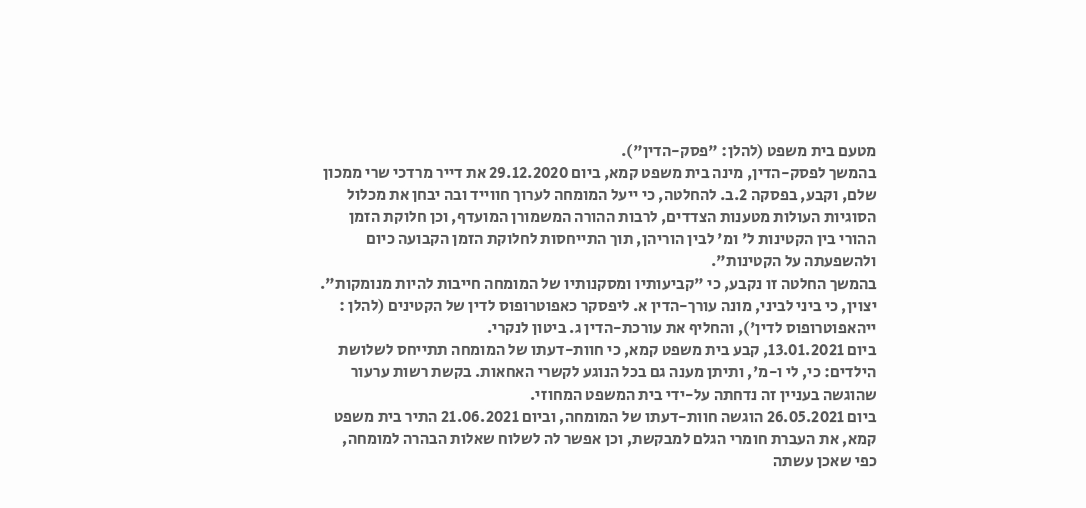מטעם בית משפט (להלן: "פסק-הדין").
בהמשך לפסק-הדין, מינה בית משפט קמא, ביום 29.12.2020 את דייר מרדכי שרי ממכון
שלם, וקבע, בפסקה 2.ב. להחלטה, כי ייעל המומחה לערוך חווייד ובה יבחן את מכלול
הסוגיות העולות מטענות הצדדים, לרבות ההורה המשמורן המועדף, וכן חלוקת הזמן
ההורי בין הקטינות ל' ומ' לבין הוריהן, תוך התייחסות לחלוקת הזמן הקבועה כיום
ולהשפעתה על הקטינות".
בהמשך החלטה זו נקבע, כי "קביעותיו ומסקנותיו של המומחה חייבות להיות מנומקות".
יצוין, כי ביני לביני, מונה עורך-הדין א. ליפסקר כאפוטרופוס לדין של הקטינים (להלן :
ייהאפוטרופוס לדין'), והחליף את עורכת-הדין ג. ביטון לנקרי.
ביום 13.01.2021, קבע בית משפט קמא, כי חוות-דעתו של המומחה תתייחס לשלושת
הילדים: כי, לי ו-מ', ותיתן מענה גם בכל הנוגע לקשרי האחאות. בקשת רשות ערעור
שהוגשה בעניין זה נדחתה על-ידי בית המשפט המחוזי.
ביום 26.05.2021 הוגשה חוות-דעתו של המומחה, וביום 21.06.2021 התיר בית משפט
קמא, את העברת חומרי הגלם למבקשת, וכן אפשר לה לשלוח שאלות הבהרה למומחה,
כפי שאכן עשתה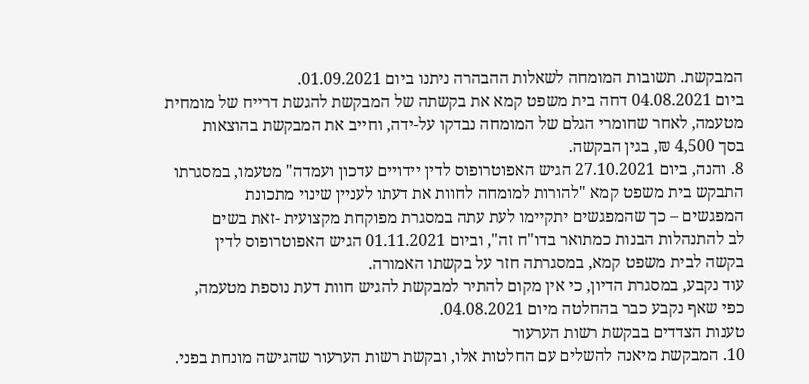המבקשת. תשובות המומחה לשאלות ההבהרה ניתנו ביום 01.09.2021.
ביום 04.08.2021 דחה בית משפט קמא את בקשתה של המבקשת להגשת דרייח של מומחית
מטעמה, לאחר שחומרי הגלם של המומחה נבדקו על-ידה, וחייב את המבקשת בהוצאות
בסך 4,500 ₪, בגין הבקשה.
8. והנה, ביום 27.10.2021 הגיש האפוטרופוס לדין יידויים עדכון ועמדה" מטעמו, במסגרתו
התבקש בית משפט קמא "להורות למומחה לחוות את דעתו לעניין שינוי מתכונת
המפגשים – כך שהמפגשים יתקיימו לעת עתה במסגרת מפוקחת מקצועית -זאת בשים
לב להתנהלות הבנות כמתואר בדו"ח זה", וביום 01.11.2021 הגיש האפוטרופוס לדין
בקשה לבית משפט קמא, במסגרתה חזר על בקשתו האמורה.
עוד נקבע, במסגרת הדיון, כי אין מקום להתיר למבקשת להגיש חוות דעת נוספת מטעמה,
כפי שאף נקבע כבר בהחלטה מיום 04.08.2021.
טענות הצדדים בבקשת רשות הערעור
10. המבקשת מיאנה להשלים עם החלטות אלו, ובקשת רשות הערעור שהגישה מונחת בפני.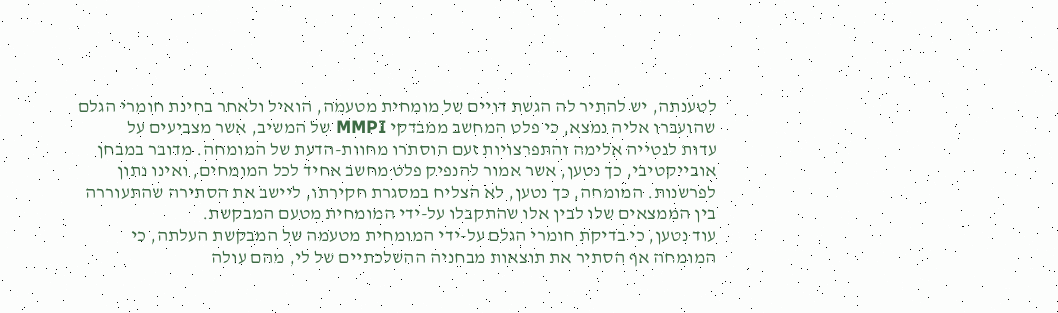לטענתה, יש להתיר לה הגשת דויים של מומחית מטעמה, הואיל ולאחר בחינת חומרי הגלם
שהועברו אליה נמצא, כי פלט המחשב ממבדקי MMPI של המשיב, אשר מצביעים על
עדות לנטייה אלימה והתפרצויות זעם הוסתרו מחוות-הדעת של המומחה. מדובר במבחן
אובייקטיבי, כך נטען, אשר אמור להנפיק פלט מחשב אחיד לכל המומחים, ואינו נתון
לפרשנות. המומחה, כך נטען, לא הצליח במסגרת חקירתו, ליישב את הסתירה שהתעוררה
בין הממצאים שלו לבין אלו שהתקבלו על-ידי המומחית מטעם המבקשת.
עוד נטען, כי בדיקת חומרי הגלם על-ידי המומחית מטעמה של המבקשת העלתה, כי
המומחה אף הסתיר את תוצאות מבחניה ההשלכתיים של לי, מהם עולה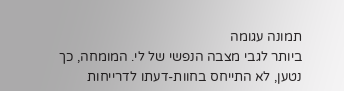תמונה עגומה
ביותר לגבי מצבה הנפשי של לי. המומחה, כך נטען, לא התייחס בחוות-דעתו לדרייחות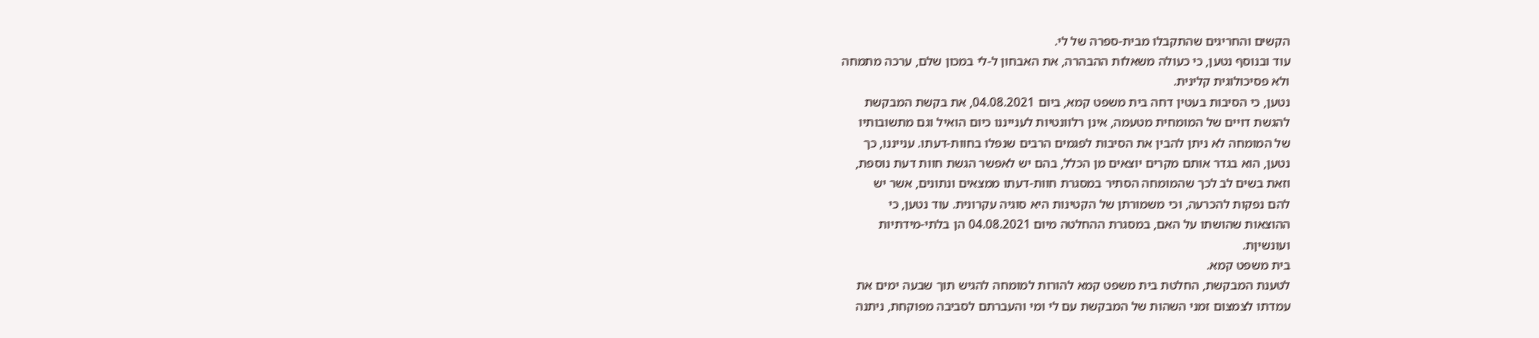הקשים והחריגים שהתקבלו מבית-ספרה של לי.
עוד ובנוסף נטען, כי כעולה משאלות ההבהרה, את האבחון ל-לי במכון שלם, ערכה מתמחה
ולא פסיכולוגית קלינית.
נטען, כי הסיבות בעטין דחה בית משפט קמא, ביום 04.08.2021, את בקשת המבקשת
להגשת דויים של המומחית מטעמה, אינן רלוונטיות לענייננו כיום הואיל וגם מתשובותיו
של המומחה לא ניתן להבין את הסיבות לפגמים הרבים שנפלו בחוות-דעתו. ענייננו, כך
נטען, הוא בגדר אותם מקרים יוצאים מן הכלל, בהם יש לאפשר הגשת חוות דעת נוספת,
וזאת בשים לב לכך שהמומחה הסתיר במסגרת חוות-דעתו ממצאים ונתונים, אשר יש
להם נפקות להכרעה, וכי משמורתן של הקטינות היא סוגיה עקרונית. עוד נטען, כי
ההוצאות שהושתו על האם, במסגרת ההחלטה מיום 04.08.2021 הן בלתי-מידתיות
ועונשיןת.
בית משפט קמא.
לטענת המבקשת, החלטת בית משפט קמא להורות למומחה להגיש תוך שבעה ימים את
עמדתו לצמצום זמני השהות של המבקשת עם לי ומי והעברתם לסביבה מפוקחת, ניתנה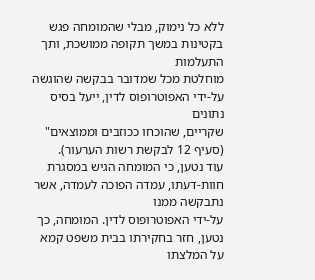ללא כל נימוק, מבלי שהמומחה פגש בקטינות במשך תקופה ממושכת, ותך התעלמות
מוחלטת מכל שמדובר בבקשה שהוגשה על-ידי האפוטרופוס לדין, ייעל בסיס נתונים
שקריים, שהוכחו ככוזבים וממוצאים" (סעיף 12 לבקשת רשות הערעור).
עוד נטען, כי המומחה הגיש במסגרת חוות-דעתו, עמדה הפוכה לעמדה, אשר נתבקשה ממנו
על-ידי האפוטרופוס לדין. המומחה, כך נטען, חזר בחקירתו בבית משפט קמא על המלצתו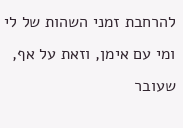להרחבת זמני השהות של לי ומי עם אימן, וזאת על אף, שעובר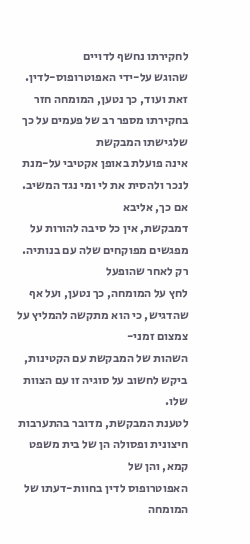לחקירתו נחשף לדויים
שהוגש על-ידי האפוטרופוס-לדין.
זאת ועוד, כך נטען, המומחה חזר בחקירתו מספר רב של פעמים על כך שלגישתו המבקשת
אינה פועלת באופן אקטיבי על-מנת לנכר ולהסית את לי ומי נגד המשיב. אם כך, אליבא
דמבקשת, אין כל סיבה להורות על מפגשים מפוקחים שלה עם בנותיה. רק לאחר שהופעל
לחץ על המומחה, כך נטען, ועל אף שהדגיש, כי הוא מתקשה להמליץ על צמצום זמני-
השהות של המבקשת עם הקטינות, ביקש לחשוב על סוגיה זו עם הצוות שלו.
לטענת המבקשת, מדובר בהתערבות חיצונית ופסולה הן של בית משפט קמא, והן של
האפוטרופוס לדין בחוות-דעתו של המומחה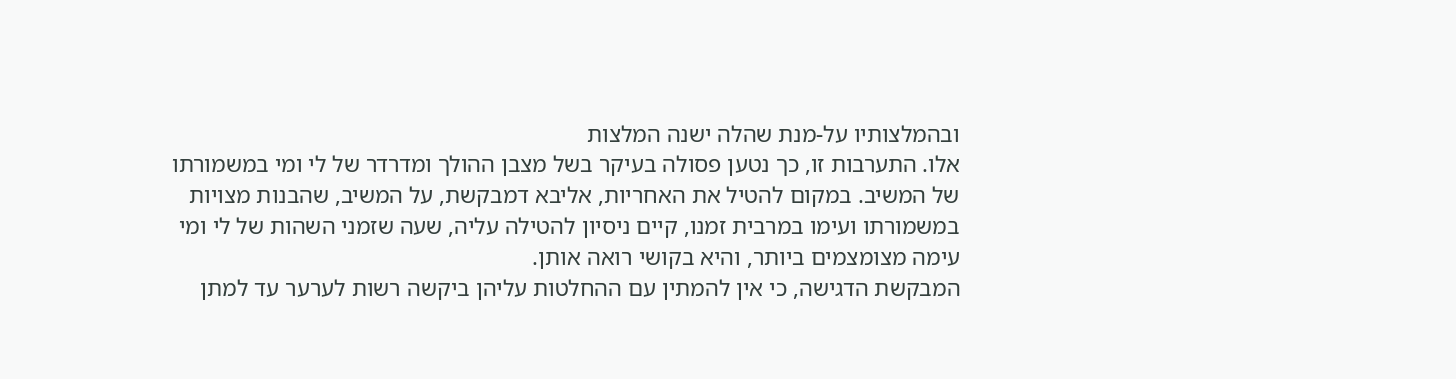ובהמלצותיו על-מנת שהלה ישנה המלצות
אלו. התערבות זו, כך נטען פסולה בעיקר בשל מצבן ההולך ומדרדר של לי ומי במשמורתו
של המשיב. במקום להטיל את האחריות, אליבא דמבקשת, על המשיב, שהבנות מצויות
במשמורתו ועימו במרבית זמנו, קיים ניסיון להטילה עליה, שעה שזמני השהות של לי ומי
עימה מצומצמים ביותר, והיא בקושי רואה אותן.
המבקשת הדגישה, כי אין להמתין עם ההחלטות עליהן ביקשה רשות לערער עד למתן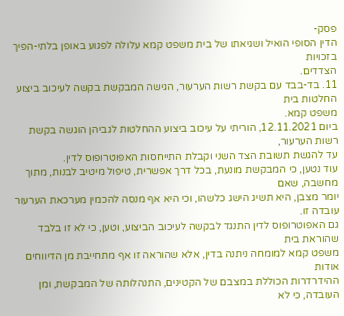פסק-
הדין הסופי הואיל ושגיאתו של בית משפט קמא עלולה לפגוע באופן בלתי-הפיך בזכויות
הצדדים.
11. בד-בבד עם בקשת רשות הערעור, הגישה המבקשת בקשה לעיכוב ביצוע החלטות בית
משפט קמא.
ביום 12.11.2021, הוריתי על עיכוב ביצוע ההחלטות לגביהן הוגשה בקשת רשות הערעור,
עד להגשת תשובת הצד השני וקבלת התייחסות האפוטרופוס לדין.
עוד נטען, כי המבקשת מונעת, בכל דרך אפשרית, טיפול מיטיב לבנות, מתוך מחשבה, שאם
יומר מצבן, היא תשיג הישג כלשהו, וכי היא אף מנסה להכמין מערכאת הערעור עובדה זו.
גם האפוטרופוס לדין התנגד לבקשה לעיכוב הביצוע, וטען, כי לא זו בלבד שהוראת בית
משפט קמא למומחה ניתנה בדין, אלא שהוראה זו אף מתחייבת מן הדיווחים אודות
ההידרדרות הכוללת במצבם של הקטינים, התנהלותה של המבקשת, ומן העובדה, כי לא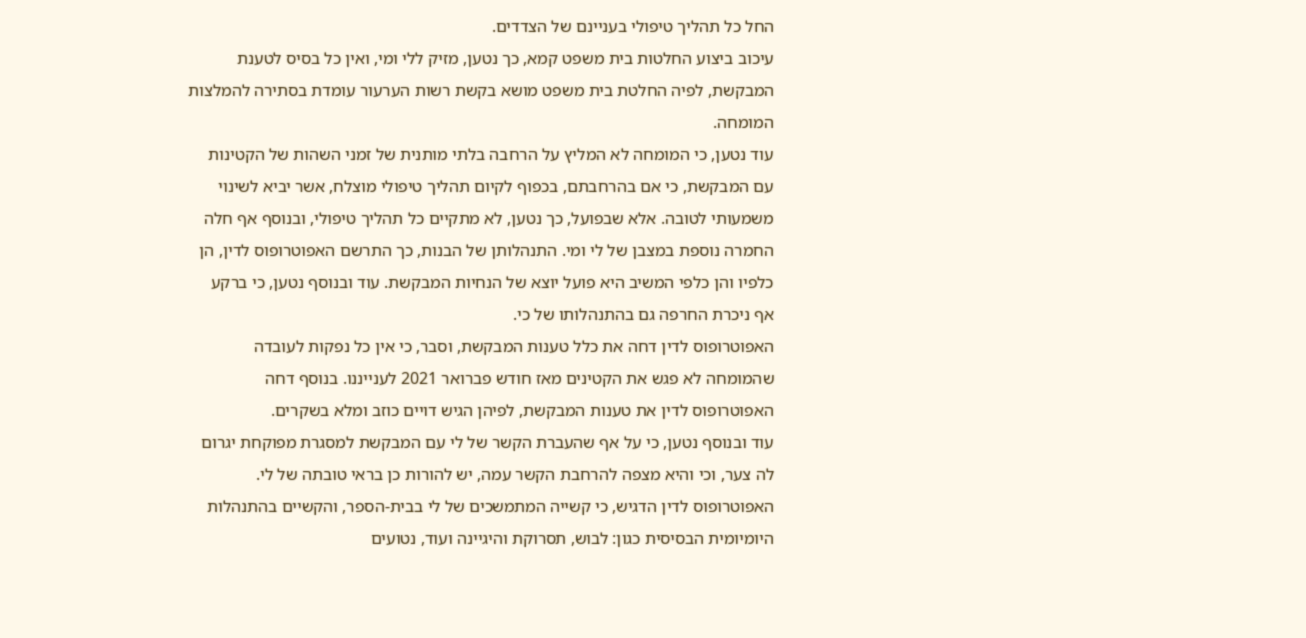החל כל תהליך טיפולי בעניינם של הצדדים.
עיכוב ביצוע החלטות בית משפט קמא, כך נטען, מזיק ללי ומי, ואין כל בסיס לטענת
המבקשת, לפיה החלטת בית משפט מושא בקשת רשות הערעור עומדת בסתירה להמלצות
המומחה.
עוד נטען, כי המומחה לא המליץ על הרחבה בלתי מותנית של זמני השהות של הקטינות
עם המבקשת, כי אם בהרחבתם, בכפוף לקיום תהליך טיפולי מוצלח, אשר יביא לשינוי
משמעותי לטובה. אלא שבפועל, כך נטען, לא מתקיים כל תהליך טיפולי, ובנוסף אף חלה
החמרה נוספת במצבן של לי ומי. התנהלותן של הבנות, כך התרשם האפוטרופוס לדין, הן
כלפיו והן כלפי המשיב היא פועל יוצא של הנחיות המבקשת. עוד ובנוסף נטען, כי ברקע
אף ניכרת החרפה גם בהתנהלותו של כי.
האפוטרופוס לדין דחה את כלל טענות המבקשת, וסבר, כי אין כל נפקות לעובדה
שהמומחה לא פגש את הקטינים מאז חודש פברואר 2021 לענייננו. בנוסף דחה
האפוטרופוס לדין את טענות המבקשת, לפיהן הגיש דויים כוזב ומלא בשקרים.
עוד ובנוסף נטען, כי על אף שהעברת הקשר של לי עם המבקשת למסגרת מפוקחת יגרום
לה צער, וכי והיא מצפה להרחבת הקשר עמה, יש להורות כן בראי טובתה של לי.
האפוטרופוס לדין הדגיש, כי קשייה המתמשכים של לי בבית-הספר, והקשיים בהתנהלות
היומיומית הבסיסית כגון: לבוש, תסרוקת והיגיינה ועוד, נטועים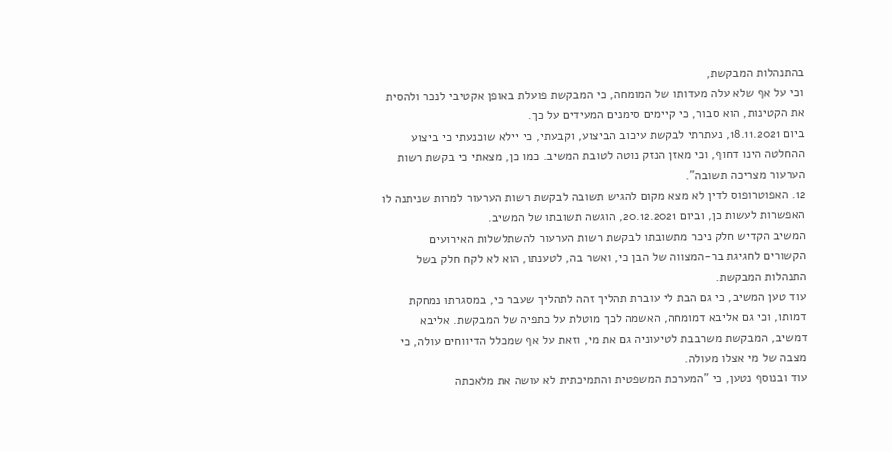בהתנהלות המבקשת,
וכי על אף שלא עלה מעדותו של המומחה, כי המבקשת פועלת באופן אקטיבי לנכר ולהסית
את הקטינות, הוא סבור, כי קיימים סימנים המעידים על כך.
ביום 18.11.2021, נעתרתי לבקשת עיכוב הביצוע, וקבעתי, כי יילא שוכנעתי כי ביצוע
ההחלטה הינו דחוף, וכי מאזן הנזק נוטה לטובת המשיב. כמו כן, מצאתי כי בקשת רשות
הערעור מצריכה תשובה".
12. האפוטרופוס לדין לא מצא מקום להגיש תשובה לבקשת רשות הערעור למרות שניתנה לו
האפשרות לעשות כן, וביום 20.12.2021, הוגשה תשובתו של המשיב.
המשיב הקדיש חלק ניכר מתשובתו לבקשת רשות הערעור להשתלשלות האירועים
הקשורים לחגיגת בר-המצווה של הבן כי, ואשר בה, לטענתו, הוא לא לקח חלק בשל
התנהלות המבקשת.
עוד טען המשיב, כי גם הבת לי עוברת תהליך זהה לתהליך שעבר כי, במסגרתו נמחקת
דמותו, וכי גם אליבא דמומחה, האשמה לכך מוטלת על כתפיה של המבקשת. אליבא
דמשיב, המבקשת משרבבת לטיעוניה גם את מי, וזאת על אף שמכלל הדיווחים עולה, כי
מצבה של מי אצלו מעולה.
עוד ובנוסף נטען, כי "המערכת המשפטית והתמיכתית לא עושה את מלאכתה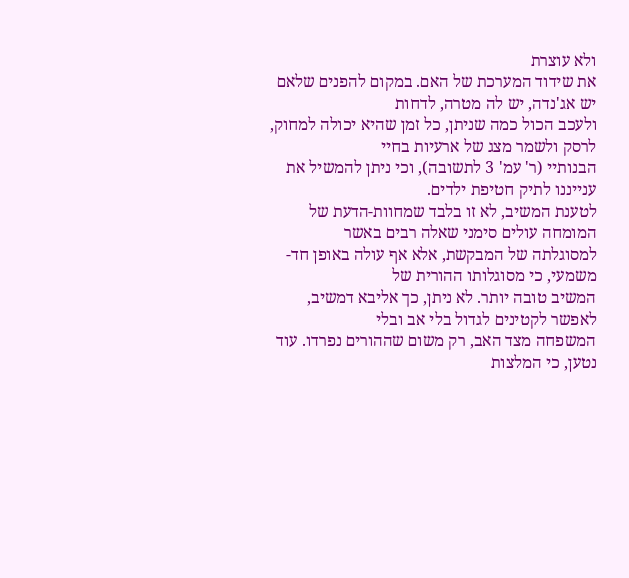ולא עוצרת
את שידוד המערכת של האם. במקום להפנים שלאם יש אג'נדה, יש לה מטרה, לדחות
ולעכב הכול כמה שניתן, כל זמן שהיא יכולה למחוק, לרסק ולשמר מצג של ארעיות בחיי
הבנותיי (ר' עמ' 3 לתשובה), וכי ניתן להמשיל את ענייננו לתיק חטיפת ילדים.
לטענת המשיב, לא זו בלבד שמחוות-הדעת של המומחה עולים סימני שאלה רבים באשר
למסוגלתה של המבקשת, אלא אף עולה באופן חד-משמעי, כי מסוגלותו ההורית של
המשיב טובה יותר. לא ניתן, כך אליבא דמשיב, לאפשר לקטינים לגדול בלי אב ובלי
המשפחה מצד האב, רק משום שההורים נפרדו. עוד נטען, כי המלצות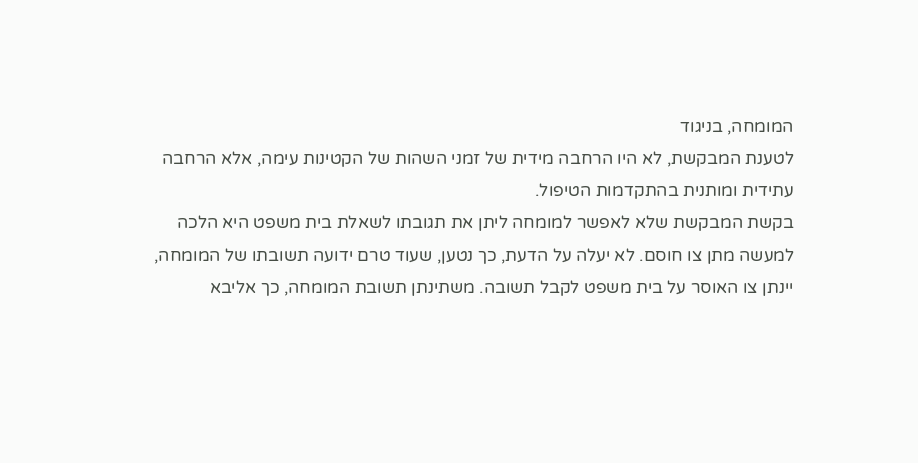המומחה, בניגוד
לטענת המבקשת, לא היו הרחבה מידית של זמני השהות של הקטינות עימה, אלא הרחבה
עתידית ומותנית בהתקדמות הטיפול.
בקשת המבקשת שלא לאפשר למומחה ליתן את תגובתו לשאלת בית משפט היא הלכה
למעשה מתן צו חוסם. לא יעלה על הדעת, כך נטען, שעוד טרם ידועה תשובתו של המומחה,
יינתן צו האוסר על בית משפט לקבל תשובה. משתינתן תשובת המומחה, כך אליבא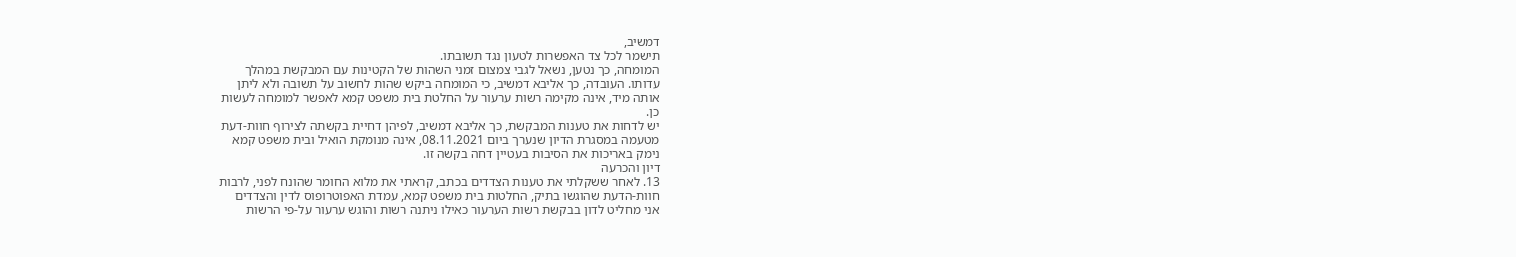דמשיב,
תישמר לכל צד האפשרות לטעון נגד תשובתו.
המומחה, כך נטען, נשאל לגבי צמצום זמני השהות של הקטינות עם המבקשת במהלך
עדותו. העובדה, כך אליבא דמשיב, כי המומחה ביקש שהות לחשוב על תשובה ולא ליתן
אותה מיד, אינה מקימה רשות ערעור על החלטת בית משפט קמא לאפשר למומחה לעשות
כן.
יש לדחות את טענות המבקשת, כך אליבא דמשיב, לפיהן דחיית בקשתה לצירוף חוות-דעת
מטעמה במסגרת הדיון שנערך ביום 08.11.2021, אינה מנומקת הואיל ובית משפט קמא
נימק באריכות את הסיבות בעטיין דחה בקשה זו.
דיון והכרעה
13. לאחר ששקלתי את טענות הצדדים בכתב, קראתי את מלוא החומר שהונח לפני, לרבות
חוות-הדעת שהוגשו בתיק, החלטות בית משפט קמא, עמדת האפוטרופוס לדין והצדדים
אני מחליט לדון בבקשת רשות הערעור כאילו ניתנה רשות והוגש ערעור על-פי הרשות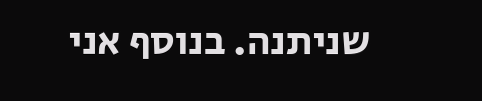שניתנה. בנוסף אני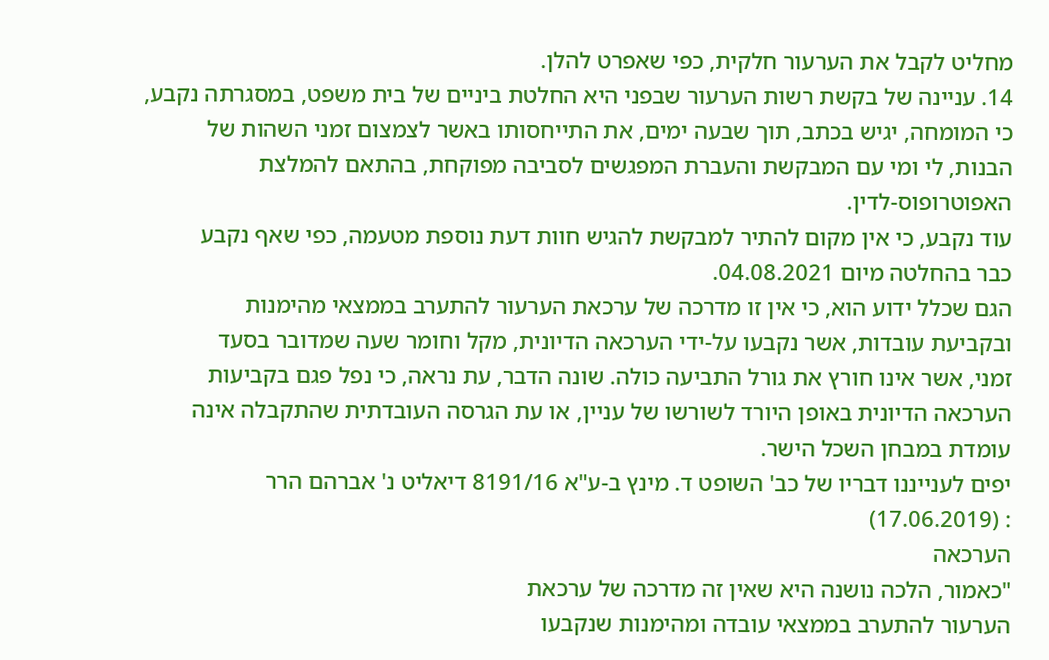מחליט לקבל את הערעור חלקית, כפי שאפרט להלן.
14. עניינה של בקשת רשות הערעור שבפני היא החלטת ביניים של בית משפט, במסגרתה נקבע,
כי המומחה, יגיש בכתב, תוך שבעה ימים, את התייחסותו באשר לצמצום זמני השהות של
הבנות, לי ומי עם המבקשת והעברת המפגשים לסביבה מפוקחת, בהתאם להמלצת
האפוטרופוס-לדין.
עוד נקבע, כי אין מקום להתיר למבקשת להגיש חוות דעת נוספת מטעמה, כפי שאף נקבע
כבר בהחלטה מיום 04.08.2021.
הגם שכלל ידוע הוא, כי אין זו מדרכה של ערכאת הערעור להתערב בממצאי מהימנות
ובקביעת עובדות, אשר נקבעו על-ידי הערכאה הדיונית, מקל וחומר שעה שמדובר בסעד
זמני, אשר אינו חורץ את גורל התביעה כולה. שונה הדבר, עת נראה, כי נפל פגם בקביעות
הערכאה הדיונית באופן היורד לשורשו של עניין, או עת הגרסה העובדתית שהתקבלה אינה
עומדת במבחן השכל הישר.
יפים לענייננו דבריו של כב' השופט ד. מינץ ב-ע"א 8191/16 דיאליט נ' אברהם הרר
: (17.06.2019)
הערכאה
"כאמור, הלכה נושנה היא שאין זה מדרכה של ערכאת
הערעור להתערב בממצאי עובדה ומהימנות שנקבעו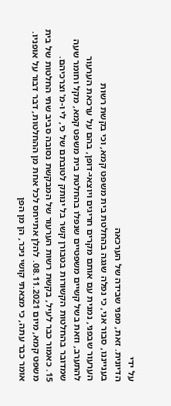על ידי
הדיונית. זאת, מפני שבידה של הערכאה
בענייננו, סבור אני, כי נפלה שגגה בהחלטת בית משפט קמא, וכי בקשת רשות
הערעור שבפני, נמנית עם אותם מקרים חריגים ויוצאי-דופן, בהם על ערכאת הערעור
להתערב, וזאת בשל קשיים משפטיים שנפלו בהחלטת בית משפט קמא, מקל וחומר שעה
שמדובר בהחלטות הקשורות בטבורן קשר בל ינותק לטובתם של כי, לי ו-מ' וצרכיהם.
15. כאמור כבר לעיל, בקשת רשות הערעור של המבקשת נסובה סביב שתי החלטות של בית
משפט קמא, מיום 08.11.2021. להלן אתייחס לכל אחת מן ההחלטות, דבר דבור על אופניו.
אומר כבר עתה, כי מצאתי קושי ניכר, הן מן הפן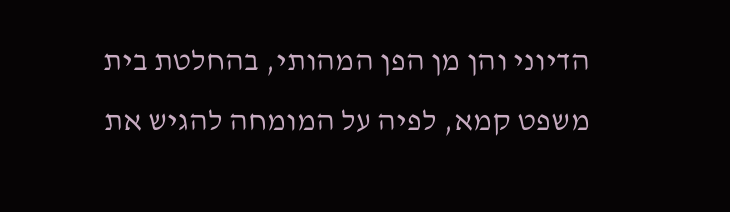הדיוני והן מן הפן המהותי, בהחלטת בית
משפט קמא, לפיה על המומחה להגיש את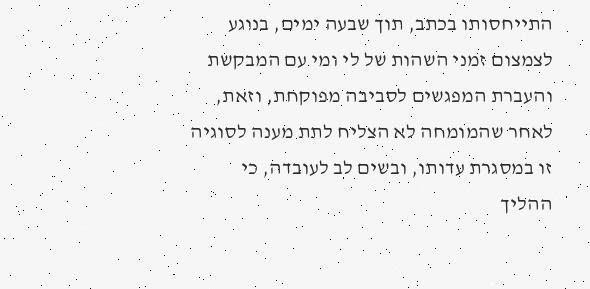התייחסותו בכתב, תוך שבעה ימים, בנוגע
לצמצום זמני השהות של לי ומי עם המבקשת והעברת המפגשים לסביבה מפוקחת, וזאת,
לאחר שהמומחה לא הצליח לתת מענה לסוגיה זו במסגרת עדותו, ובשים לב לעובדה, כי
ההליך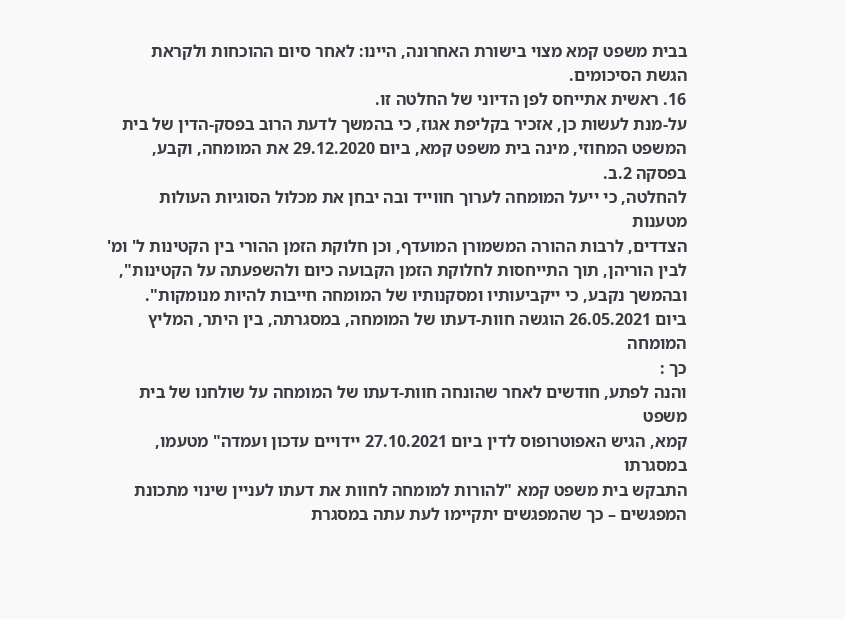בבית משפט קמא מצוי בישורת האחרונה, היינו: לאחר סיום ההוכחות ולקראת
הגשת הסיכומים.
16. ראשית אתייחס לפן הדיוני של החלטה זו.
על-מנת לעשות כן, אזכיר בקליפת אגוז, כי בהמשך לדעת הרוב בפסק-הדין של בית
המשפט המחוזי, מינה בית משפט קמא, ביום 29.12.2020 את המומחה, וקבע, בפסקה 2.ב.
להחלטה, כי ייעל המומחה לערוך חווייד ובה יבחן את מכלול הסוגיות העולות מטענות
הצדדים, לרבות ההורה המשמורן המועדף, וכן חלוקת הזמן ההורי בין הקטינות ל' ומ'
לבין הוריהן, תוך התייחסות לחלוקת הזמן הקבועה כיום ולהשפעתה על הקטינות",
ובהמשך נקבע, כי ייקביעותיו ומסקנותיו של המומחה חייבות להיות מנומקות".
ביום 26.05.2021 הוגשה חוות-דעתו של המומחה, במסגרתה, בין היתר, המליץ המומחה
כך :
והנה לפתע, חודשים לאחר שהונחה חוות-דעתו של המומחה על שולחנו של בית משפט
קמא, הגיש האפוטרופוס לדין ביום 27.10.2021 יידויים עדכון ועמדה" מטעמו, במסגרתו
התבקש בית משפט קמא "להורות למומחה לחוות את דעתו לעניין שינוי מתכונת
המפגשים – כך שהמפגשים יתקיימו לעת עתה במסגרת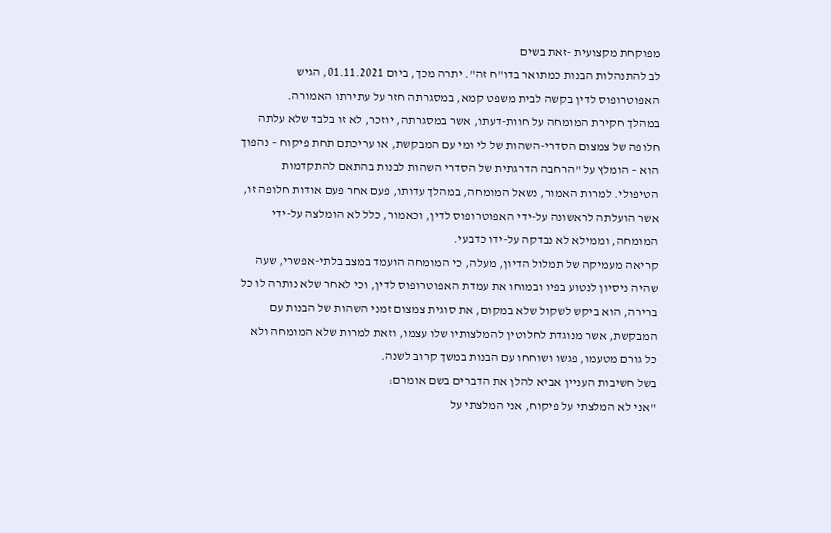מפוקחת מקצועית -זאת בשים
לב להתנהלות הבנות כמתואר בדו"ח זה". יתרה מכך, ביום 01.11.2021, הגיש
האפוטרופוס לדין בקשה לבית משפט קמא, במסגרתה חזר על עתירתו האמורה.
במהלך חקירת המומחה על חוות-דעתו, אשר במסגרתה, יוזכר, לא זו בלבד שלא עלתה
חלופה של צמצום הסדרי-השהות של לי ומי עם המבקשת, או עריכתם תחת פיקוח – נהפוך
הוא – הומלץ על "הרחבה הדרגתית של הסדרי השהות לבנות בהתאם להתקדמות
הטיפולי. למרות האמור, נשאל המומחה, במהלך עדותו, פעם אחר פעם אודות חלופה זו,
אשר הועלתה לראשונה על-ידי האפוטרופוס לדין, וכאמור, כלל לא הומלצה על-ידי
המומחה, וממילא לא נבדקה על-ידו כדבעי.
קריאה מעמיקה של תמלול הדיון, מעלה, כי המומחה הועמד במצב בלתי-אפשרי, שעה
שהיה ניסיון לנטוע בפיו ובמוחו את עמדת האפוטרופוס לדין, וכי לאחר שלא נותרה לו כל
ברירה, הוא ביקש לשקול שלא במקום, את סוגית צמצום זמני השהות של הבנות עם
המבקשת, אשר מנוגדת לחלוטין להמלצותיו שלו עצמו, וזאת למרות שלא המומחה ולא
כל גורם מטעמו, פגשו ושוחחו עם הבנות במשך קרוב לשנה.
בשל חשיבות העניין אביא להלן את הדברים בשם אומרם:
"אני לא המלצתי על פיקוח, אני המלצתי על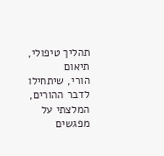תהליך טיפולי, תיאום
הורי, שיתחילו לדבר ההורים, המלצתי על מפגשים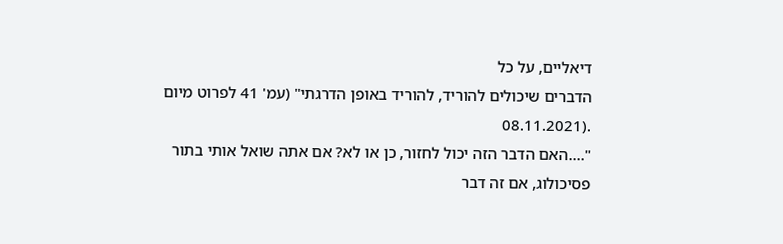דיאליים, על כל
הדברים שיכולים להוריד, להוריד באופן הדרגתי" (עמ' 41 לפרוט מיום
.(08.11.2021
"….האם הדבר הזה יכול לחזור, כן או לא? אם אתה שואל אותי בתור
פסיכולוג, אם זה דבר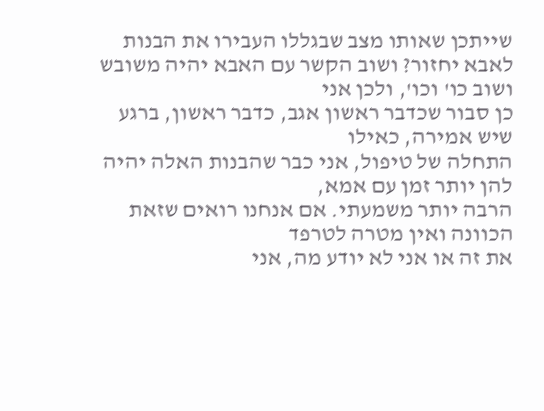שייתכן שאותו מצב שבגללו העבירו את הבנות
לאבא יחזור? ושוב הקשר עם האבא יהיה משובש ושוב כו' וכו', ולכן אני
כן סבור שכדבר ראשון אגב, כדבר ראשון, ברגע שיש אמירה, כאילו
התחלה של טיפול, אני כבר שהבנות האלה יהיה להן יותר זמן עם אמא,
הרבה יותר משמעתי. אם אנחנו רואים שזאת הכוונה ואין מטרה לטרפד
את זה או אני לא יודע מה, אני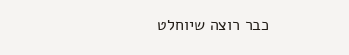כבר רוצה שיוחלט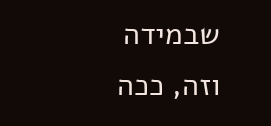שבמידה וזה, ככה